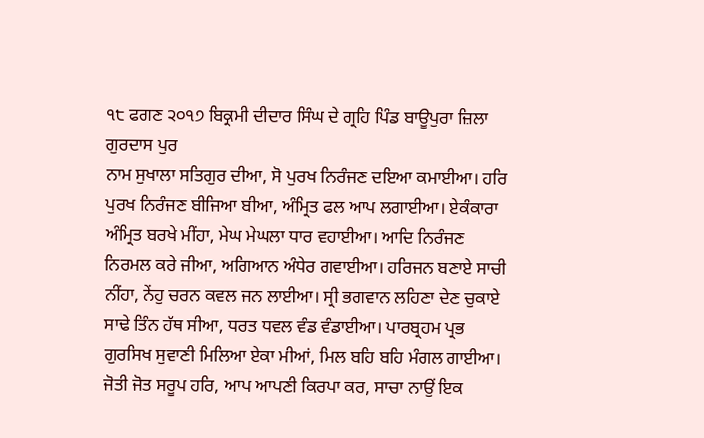੧੮ ਫਗਣ ੨੦੧੭ ਬਿਕ੍ਰਮੀ ਦੀਦਾਰ ਸਿੰਘ ਦੇ ਗ੍ਰਹਿ ਪਿੰਡ ਬਾਊਪੁਰਾ ਜ਼ਿਲਾ ਗੁਰਦਾਸ ਪੁਰ
ਨਾਮ ਸੁਖਾਲਾ ਸਤਿਗੁਰ ਦੀਆ, ਸੋ ਪੁਰਖ ਨਿਰੰਜਣ ਦਇਆ ਕਮਾਈਆ। ਹਰਿ ਪੁਰਖ ਨਿਰੰਜਣ ਬੀਜਿਆ ਬੀਆ, ਅੰਮ੍ਰਿਤ ਫਲ ਆਪ ਲਗਾਈਆ। ਏਕੰਕਾਰਾ ਅੰਮ੍ਰਿਤ ਬਰਖੇ ਮੀਂਹਾ, ਮੇਘ ਮੇਘਲਾ ਧਾਰ ਵਹਾਈਆ। ਆਦਿ ਨਿਰੰਜਣ ਨਿਰਮਲ ਕਰੇ ਜੀਆ, ਅਗਿਆਨ ਅੰਧੇਰ ਗਵਾਈਆ। ਹਰਿਜਨ ਬਣਾਏ ਸਾਚੀ ਨੀਂਹਾ, ਨੇਂਹੁ ਚਰਨ ਕਵਲ ਜਨ ਲਾਈਆ। ਸ੍ਰੀ ਭਗਵਾਨ ਲਹਿਣਾ ਦੇਣ ਚੁਕਾਏ ਸਾਢੇ ਤਿੰਨ ਹੱਥ ਸੀਆ, ਧਰਤ ਧਵਲ ਵੰਡ ਵੰਡਾਈਆ। ਪਾਰਬ੍ਰਹਮ ਪ੍ਰਭ ਗੁਰਸਿਖ ਸੁਵਾਣੀ ਮਿਲਿਆ ਏਕਾ ਮੀਆਂ, ਮਿਲ ਬਹਿ ਬਹਿ ਮੰਗਲ ਗਾਈਆ। ਜੋਤੀ ਜੋਤ ਸਰੂਪ ਹਰਿ, ਆਪ ਆਪਣੀ ਕਿਰਪਾ ਕਰ, ਸਾਚਾ ਨਾਉਂ ਇਕ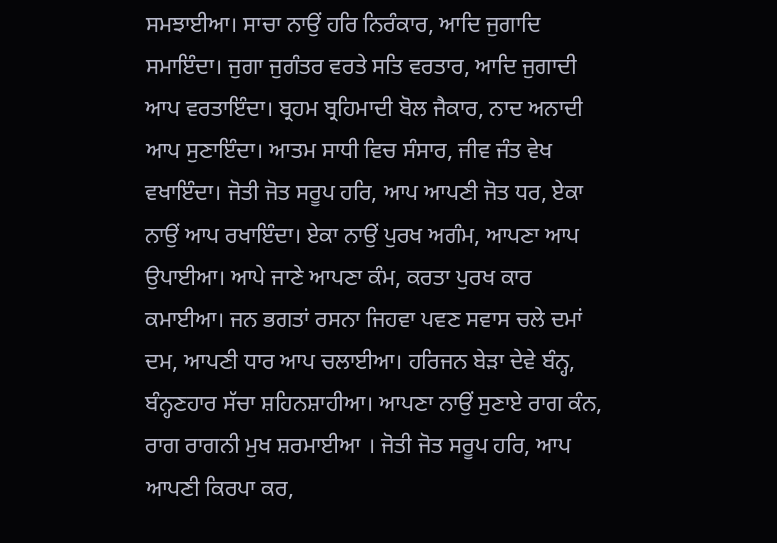ਸਮਝਾਈਆ। ਸਾਚਾ ਨਾਉਂ ਹਰਿ ਨਿਰੰਕਾਰ, ਆਦਿ ਜੁਗਾਦਿ ਸਮਾਇੰਦਾ। ਜੁਗਾ ਜੁਗੰਤਰ ਵਰਤੇ ਸਤਿ ਵਰਤਾਰ, ਆਦਿ ਜੁਗਾਦੀ ਆਪ ਵਰਤਾਇੰਦਾ। ਬ੍ਰਹਮ ਬ੍ਰਹਿਮਾਦੀ ਬੋਲ ਜੈਕਾਰ, ਨਾਦ ਅਨਾਦੀ ਆਪ ਸੁਣਾਇੰਦਾ। ਆਤਮ ਸਾਧੀ ਵਿਚ ਸੰਸਾਰ, ਜੀਵ ਜੰਤ ਵੇਖ ਵਖਾਇੰਦਾ। ਜੋਤੀ ਜੋਤ ਸਰੂਪ ਹਰਿ, ਆਪ ਆਪਣੀ ਜੋਤ ਧਰ, ਏਕਾ ਨਾਉਂ ਆਪ ਰਖਾਇੰਦਾ। ਏਕਾ ਨਾਉਂ ਪੁਰਖ ਅਗੰਮ, ਆਪਣਾ ਆਪ ਉਪਾਈਆ। ਆਪੇ ਜਾਣੇ ਆਪਣਾ ਕੰਮ, ਕਰਤਾ ਪੁਰਖ ਕਾਰ ਕਮਾਈਆ। ਜਨ ਭਗਤਾਂ ਰਸਨਾ ਜਿਹਵਾ ਪਵਣ ਸਵਾਸ ਚਲੇ ਦਮਾਂ ਦਮ, ਆਪਣੀ ਧਾਰ ਆਪ ਚਲਾਈਆ। ਹਰਿਜਨ ਬੇੜਾ ਦੇਵੇ ਬੰਨ੍ਹ, ਬੰਨ੍ਹਣਹਾਰ ਸੱਚਾ ਸ਼ਹਿਨਸ਼ਾਹੀਆ। ਆਪਣਾ ਨਾਉਂ ਸੁਣਾਏ ਰਾਗ ਕੰਨ, ਰਾਗ ਰਾਗਨੀ ਮੁਖ ਸ਼ਰਮਾਈਆ । ਜੋਤੀ ਜੋਤ ਸਰੂਪ ਹਰਿ, ਆਪ ਆਪਣੀ ਕਿਰਪਾ ਕਰ,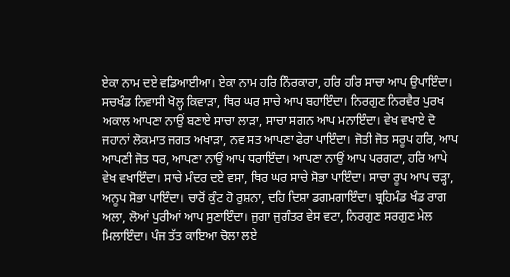ਏਕਾ ਨਾਮ ਦਏ ਵਡਿਆਈਆ। ਏਕਾ ਨਾਮ ਹਰਿ ਨਿੰਰਕਾਰਾ, ਹਰਿ ਹਰਿ ਸਾਚਾ ਆਪ ਉਪਾਇੰਦਾ। ਸਚਖੰਡ ਨਿਵਾਸੀ ਖੋਲ੍ਹ ਕਿਵਾੜਾ, ਥਿਰ ਘਰ ਸਾਚੇ ਆਪ ਬਹਾਇੰਦਾ। ਨਿਰਗੁਣ ਨਿਰਵੈਰ ਪੁਰਖ ਅਕਾਲ ਆਪਣਾ ਨਾਉਂ ਬਣਾਏ ਸਾਚਾ ਲਾੜਾ, ਸਾਚਾ ਸਗਨ ਆਪ ਮਨਾਇੰਦਾ। ਵੇਖ ਵਖਾਏ ਦੋ ਜਹਾਨਾਂ ਲੋਕਮਾਤ ਜਗਤ ਅਖਾੜਾ, ਨਵ ਸਤ ਆਪਣਾ ਫੇਰਾ ਪਾਇੰਦਾ। ਜੋਤੀ ਜੋਤ ਸਰੂਪ ਹਰਿ, ਆਪ ਆਪਣੀ ਜੋਤ ਧਰ, ਆਪਣਾ ਨਾਉਂ ਆਪ ਧਰਾਇੰਦਾ। ਆਪਣਾ ਨਾਉਂ ਆਪ ਪਰਗਟਾ, ਹਰਿ ਆਪੇ ਵੇਖ ਵਖਾਇੰਦਾ। ਸਾਚੇ ਮੰਦਰ ਦਏ ਵਸਾ, ਥਿਰ ਘਰ ਸਾਚੇ ਸੋਭਾ ਪਾਇੰਦਾ। ਸਾਚਾ ਰੂਪ ਆਪ ਚੜ੍ਹਾ, ਅਨੂਪ ਸੋਭਾ ਪਾਇੰਦਾ। ਚਾਰੋਂ ਕੁੰਟ ਹੋ ਰੁਸ਼ਨਾ, ਦਹਿ ਦਿਸ਼ਾ ਡਗਮਗਾਇੰਦਾ। ਬ੍ਰਹਿਮੰਡ ਖੰਡ ਰਾਗ ਅਲਾ, ਲੋਆਂ ਪੁਰੀਆਂ ਆਪ ਸੁਣਾਇੰਦਾ। ਜੁਗਾ ਜੁਗੰਤਰ ਵੇਸ ਵਟਾ, ਨਿਰਗੁਣ ਸਰਗੁਣ ਮੇਲ ਮਿਲਾਇੰਦਾ। ਪੰਜ ਤੱਤ ਕਾਇਆ ਚੋਲਾ ਲਏ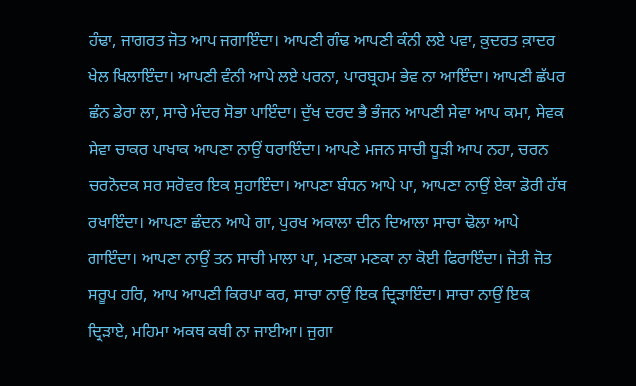ਹੰਢਾ, ਜਾਗਰਤ ਜੋਤ ਆਪ ਜਗਾਇੰਦਾ। ਆਪਣੀ ਗੰਢ ਆਪਣੀ ਕੰਨੀ ਲਏ ਪਵਾ, ਕ਼ੁਦਰਤ ਕ਼ਾਦਰ ਖੇਲ ਖਿਲਾਇੰਦਾ। ਆਪਣੀ ਵੰਨੀ ਆਪੇ ਲਏ ਪਰਨਾ, ਪਾਰਬ੍ਰਹਮ ਭੇਵ ਨਾ ਆਇੰਦਾ। ਆਪਣੀ ਛੱਪਰ ਛੰਨ ਡੇਰਾ ਲਾ, ਸਾਚੇ ਮੰਦਰ ਸੋਭਾ ਪਾਇੰਦਾ। ਦੁੱਖ ਦਰਦ ਭੈ ਭੰਜਨ ਆਪਣੀ ਸੇਵਾ ਆਪ ਕਮਾ, ਸੇਵਕ ਸੇਵਾ ਚਾਕਰ ਪਾਖਾਕ ਆਪਣਾ ਨਾਉਂ ਧਰਾਇੰਦਾ। ਆਪਣੇ ਮਜਨ ਸਾਚੀ ਧੂੜੀ ਆਪ ਨਹਾ, ਚਰਨ ਚਰਨੋਦਕ ਸਰ ਸਰੋਵਰ ਇਕ ਸੁਹਾਇੰਦਾ। ਆਪਣਾ ਬੰਧਨ ਆਪੇ ਪਾ, ਆਪਣਾ ਨਾਉਂ ਏਕਾ ਡੋਰੀ ਹੱਥ ਰਖਾਇੰਦਾ। ਆਪਣਾ ਛੰਦਨ ਆਪੇ ਗਾ, ਪੁਰਖ ਅਕਾਲਾ ਦੀਨ ਦਿਆਲਾ ਸਾਚਾ ਢੋਲਾ ਆਪੇ ਗਾਇੰਦਾ। ਆਪਣਾ ਨਾਉਂ ਤਨ ਸਾਚੀ ਮਾਲਾ ਪਾ, ਮਣਕਾ ਮਣਕਾ ਨਾ ਕੋਈ ਫਿਰਾਇੰਦਾ। ਜੋਤੀ ਜੋਤ ਸਰੂਪ ਹਰਿ, ਆਪ ਆਪਣੀ ਕਿਰਪਾ ਕਰ, ਸਾਚਾ ਨਾਉਂ ਇਕ ਦ੍ਰਿੜਾਇੰਦਾ। ਸਾਚਾ ਨਾਉਂ ਇਕ ਦ੍ਰਿੜਾਏ, ਮਹਿਮਾ ਅਕਥ ਕਥੀ ਨਾ ਜਾਈਆ। ਜੁਗਾ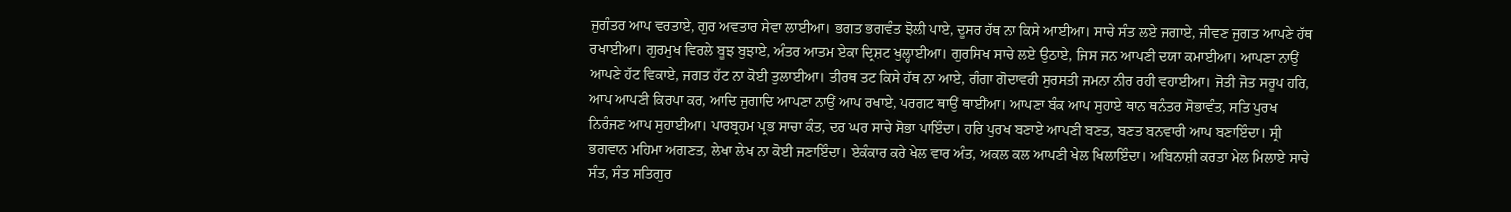ਜੁਗੰਤਰ ਆਪ ਵਰਤਾਏ, ਗੁਰ ਅਵਤਾਰ ਸੇਵਾ ਲਾਈਆ। ਭਗਤ ਭਗਵੰਤ ਝੋਲੀ ਪਾਏ, ਦੂਸਰ ਹੱਥ ਨਾ ਕਿਸੇ ਆਈਆ। ਸਾਚੇ ਸੰਤ ਲਏ ਜਗਾਏ, ਜੀਵਣ ਜੁਗਤ ਆਪਣੇ ਹੱਥ ਰਖਾਈਆ। ਗੁਰਮੁਖ ਵਿਰਲੇ ਬੂਝ ਬੁਝਾਏ, ਅੰਤਰ ਆਤਮ ਏਕਾ ਦ੍ਰਿਸ਼ਟ ਖੁਲ੍ਹਾਈਆ। ਗੁਰਸਿਖ ਸਾਚੇ ਲਏ ਉਠਾਏ, ਜਿਸ ਜਨ ਆਪਣੀ ਦਯਾ ਕਮਾਈਆ। ਆਪਣਾ ਨਾਉਂ ਆਪਣੇ ਹੱਟ ਵਿਕਾਏ, ਜਗਤ ਹੱਟ ਨਾ ਕੋਈ ਤੁਲਾਈਆ। ਤੀਰਥ ਤਟ ਕਿਸੇ ਹੱਥ ਨਾ ਆਏ, ਗੰਗਾ ਗੋਦਾਵਰੀ ਸੁਰਸਤੀ ਜਮਨਾ ਨੀਰ ਰਹੀ ਵਹਾਈਆ। ਜੋਤੀ ਜੋਤ ਸਰੂਪ ਹਰਿ, ਆਪ ਆਪਣੀ ਕਿਰਪਾ ਕਰ, ਆਦਿ ਜੁਗਾਦਿ ਆਪਣਾ ਨਾਉਂ ਆਪ ਰਖਾਏ, ਪਰਗਟ ਥਾਉਂ ਥਾਈਂਆ। ਆਪਣਾ ਬੰਕ ਆਪ ਸੁਹਾਏ ਥਾਨ ਥਨੰਤਰ ਸੋਭਾਵੰਤ, ਸਤਿ ਪੁਰਖ ਨਿਰੰਜਣ ਆਪ ਸੁਹਾਈਆ। ਪਾਰਬ੍ਰਹਮ ਪ੍ਰਭ ਸਾਚਾ ਕੰਤ, ਦਰ ਘਰ ਸਾਚੇ ਸੋਭਾ ਪਾਇੰਦਾ। ਹਰਿ ਪੁਰਖ ਬਣਾਏ ਆਪਣੀ ਬਣਤ, ਬਣਤ ਬਨਵਾਰੀ ਆਪ ਬਣਾਇੰਦਾ। ਸ੍ਰੀ ਭਗਵਾਨ ਮਹਿਮਾ ਅਗਣਤ, ਲੇਖਾ ਲੇਖ ਨਾ ਕੋਈ ਜਣਾਇੰਦਾ। ਏਕੰਕਾਰ ਕਰੇ ਖੇਲ ਵਾਰ ਅੰਤ, ਅਕਲ ਕਲ ਆਪਣੀ ਖੇਲ ਖਿਲਾਇੰਦਾ। ਅਬਿਨਾਸ਼ੀ ਕਰਤਾ ਮੇਲ ਮਿਲਾਏ ਸਾਚੇ ਸੰਤ, ਸੰਤ ਸਤਿਗੁਰ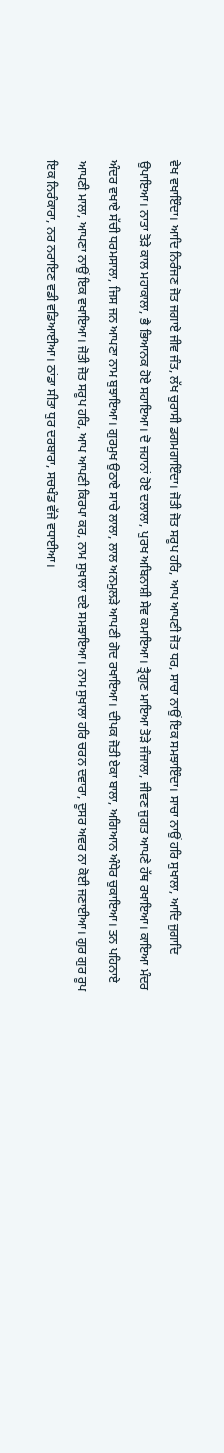ਵੇਖ ਵਖਾਇੰਦਾ। ਆਦਿ ਨਿਰੰਜਣ ਜੋਤ ਜਗਾਏ ਜੀਵ ਜੰਤ, ਲੱਖ ਚੁਰਾਸੀ ਡਗਮਗਾਇੰਦਾ। ਜੋਤੀ ਜੋਤ ਸਰੂਪ ਹਰਿ, ਆਪ ਆਪਣੀ ਜੋਤ ਧਰ, ਸਾਚਾ ਨਾਉਂ ਇਕ ਸਮਝਾਇੰਦਾ। ਸਾਚਾ ਨਾਉਂ ਹਰਿ ਸੁਖਾਲਾ, ਆਦਿ ਜੁਗਾਦਿ ਉਪਾਇਆ। ਨਾਤਾ ਤੋੜੇ ਕਾਲ ਮਹਾਕਾਲਾ, ਭੈ ਭਿਆਨਕ ਹੋਏ ਸਹਾਇਆ। ਦੋ ਜਹਾਨਾਂ ਹੋਏ ਦਲਾਲਾ, ਪੁਰਖ ਅਬਿਨਾਸ਼ੀ ਸੇਵ ਕਮਾਇਆ। ਤ੍ਰੈਗੁਣ ਮਾਇਆ ਤੋੜੇ ਜੰਜਾਲਾ, ਜੀਵਣ ਜੁਗਤ ਆਪਣੇ ਹੱਥ ਰਖਾਇਆ। ਕਾਇਆ ਮੰਦਰ ਅੰਦਰ ਵਖਾਏ ਸੱਚੀ ਧਰਮਸਾਲਾ, ਜਿਸ ਜਨ ਆਪਣਾ ਨਾਮ ਬੁਝਾਇਆ। ਗੁਰਮੁਖ ਉਠਾਏ ਸਾਚੇ ਲਾਲਾ, ਲਾਲ ਅਨਮੁਲੜੇ ਆਪਣੀ ਗੋਦ ਰਖਾਇਆ। ਦੀਪਕ ਜੋਤੀ ਏਕਾ ਬਾਲਾ, ਅਗਿਆਨ ਅੰਧੇਰ ਚੁਕਾਇਆ। ਤਨ ਪਹਿਨਾਏ ਆਪਣੀ ਮਾਲਾ, ਆਪਣਾ ਨਾਉਂ ਇਕ ਵਖਾਇਆ। ਜੋਤੀ ਜੋਤ ਸਰੂਪ ਹਰਿ, ਆਪ ਆਪਣੀ ਕਿਰਪਾ ਕਰ, ਨਾਮ ਸੁਖਾਲਾ ਦਏ ਸਮਝਾਇਆ। ਨਾਮ ਸੁਖਾਲਾ ਹਰਿ ਚਰਨ ਦਵਾਰਾ, ਦੂਸਰ ਅਵਰ ਨਾ ਕੋਈ ਜਣਾਈਆ। ਗੁਰ ਗੁਰ ਰੂਪ ਇਕ ਨਿਰੰਕਾਰਾ, ਨਰ ਨਰਾਇਣ ਵਡੀ ਵਡਿਆਈਆ। ਠਾਂਡਾ ਸੀਤਾ ਧੁਰ ਦਰਬਾਰਾ, ਸਚਖੰਡ ਵੱਜੇ ਵਧਾਈਆ।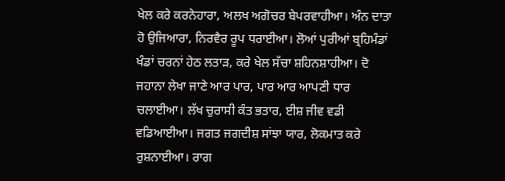ਖੇਲ ਕਰੇ ਕਰਨੇਹਾਰਾ, ਅਲਖ ਅਗੋਚਰ ਬੇਪਰਵਾਹੀਆ। ਅੰਨ ਦਾਤਾ ਹੋ ਉਜਿਆਰਾ, ਨਿਰਵੈਰ ਰੂਪ ਧਰਾਈਆ। ਲੋਆਂ ਪੁਰੀਆਂ ਬ੍ਰਹਿਮੰਡਾਂ ਖੰਡਾਂ ਚਰਨਾਂ ਹੇਠ ਲਤਾੜ, ਕਰੇ ਖੇਲ ਸੱਚਾ ਸ਼ਹਿਨਸ਼ਾਹੀਆ। ਦੋ ਜਹਾਨਾ ਲੇਖਾ ਜਾਣੇ ਆਰ ਪਾਰ, ਪਾਰ ਆਰ ਆਪਣੀ ਧਾਰ ਚਲਾਈਆ। ਲੱਖ ਚੁਰਾਸੀ ਕੰਤ ਭਤਾਰ, ਈਸ਼ ਜੀਵ ਵਡੀ ਵਡਿਆਈਆ। ਜਗਤ ਜਗਦੀਸ਼ ਸਾਂਝਾ ਯਾਰ, ਲੋਕਮਾਤ ਕਰੇ ਰੁਸ਼ਨਾਈਆ। ਰਾਗ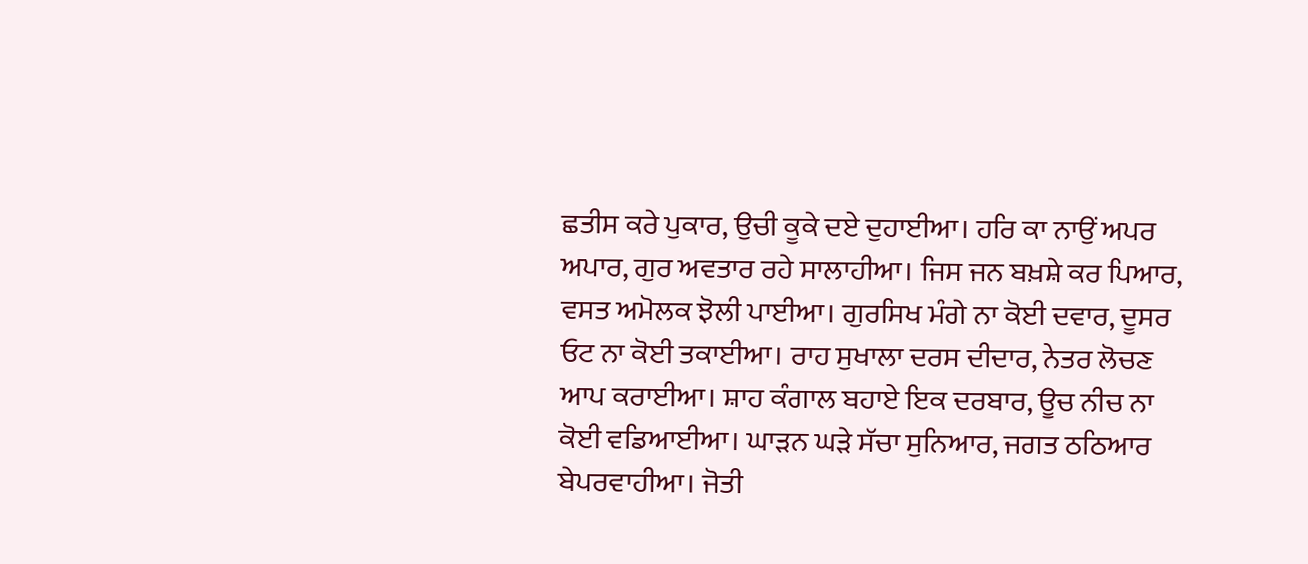ਛਤੀਸ ਕਰੇ ਪੁਕਾਰ, ਉਚੀ ਕੂਕੇ ਦਏ ਦੁਹਾਈਆ। ਹਰਿ ਕਾ ਨਾਉਂ ਅਪਰ ਅਪਾਰ, ਗੁਰ ਅਵਤਾਰ ਰਹੇ ਸਾਲਾਹੀਆ। ਜਿਸ ਜਨ ਬਖ਼ਸ਼ੇ ਕਰ ਪਿਆਰ, ਵਸਤ ਅਮੋਲਕ ਝੋਲੀ ਪਾਈਆ। ਗੁਰਸਿਖ ਮੰਗੇ ਨਾ ਕੋਈ ਦਵਾਰ, ਦੂਸਰ ਓਟ ਨਾ ਕੋਈ ਤਕਾਈਆ। ਰਾਹ ਸੁਖਾਲਾ ਦਰਸ ਦੀਦਾਰ, ਨੇਤਰ ਲੋਚਣ ਆਪ ਕਰਾਈਆ। ਸ਼ਾਹ ਕੰਗਾਲ ਬਹਾਏ ਇਕ ਦਰਬਾਰ, ਊਚ ਨੀਚ ਨਾ ਕੋਈ ਵਡਿਆਈਆ। ਘਾੜਨ ਘੜੇ ਸੱਚਾ ਸੁਨਿਆਰ, ਜਗਤ ਠਠਿਆਰ ਬੇਪਰਵਾਹੀਆ। ਜੋਤੀ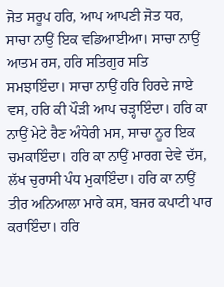ਜੋਤ ਸਰੂਪ ਹਰਿ, ਆਪ ਆਪਣੀ ਜੋਤ ਧਰ, ਸਾਚਾ ਨਾਉਂ ਇਕ ਵਡਿਆਈਆ। ਸਾਚਾ ਨਾਉਂ ਆਤਮ ਰਸ, ਹਰਿ ਸਤਿਗੁਰ ਸਤਿ ਸਮਝਾਇੰਦਾ। ਸਾਚਾ ਨਾਉਂ ਹਰਿ ਹਿਰਦੇ ਜਾਏ ਵਸ, ਹਰਿ ਕੀ ਪੌੜੀ ਆਪ ਚੜ੍ਹਾਇੰਦਾ। ਹਰਿ ਕਾ ਨਾਉਂ ਮੇਟੇ ਰੈਣ ਅੰਧੇਰੀ ਮਸ, ਸਾਚਾ ਨੂਰ ਇਕ ਚਮਕਾਇੰਦਾ। ਹਰਿ ਕਾ ਨਾਉਂ ਮਾਰਗ ਦੇਵੇ ਦੱਸ, ਲੱਖ ਚੁਰਾਸੀ ਪੰਧ ਮੁਕਾਇੰਦਾ। ਹਰਿ ਕਾ ਨਾਉਂ ਤੀਰ ਅਨਿਆਲਾ ਮਾਰੇ ਕਸ, ਬਜਰ ਕਪਾਟੀ ਪਾਰ ਕਰਾਇੰਦਾ। ਹਰਿ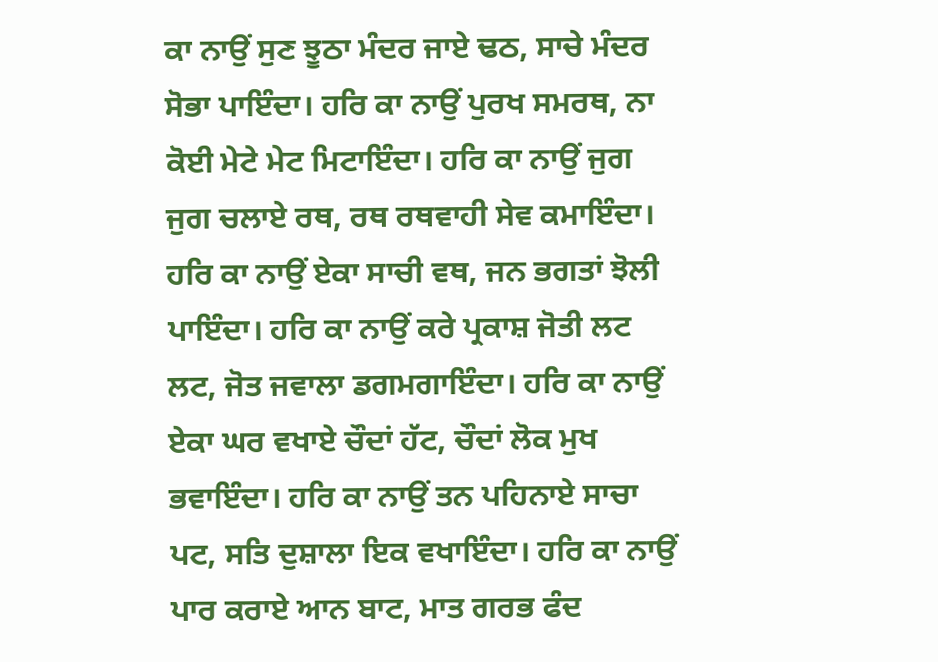ਕਾ ਨਾਉਂ ਸੁਣ ਝੂਠਾ ਮੰਦਰ ਜਾਏ ਢਠ, ਸਾਚੇ ਮੰਦਰ ਸੋਭਾ ਪਾਇੰਦਾ। ਹਰਿ ਕਾ ਨਾਉਂ ਪੁਰਖ ਸਮਰਥ, ਨਾ ਕੋਈ ਮੇਟੇ ਮੇਟ ਮਿਟਾਇੰਦਾ। ਹਰਿ ਕਾ ਨਾਉਂ ਜੁਗ ਜੁਗ ਚਲਾਏ ਰਥ, ਰਥ ਰਥਵਾਹੀ ਸੇਵ ਕਮਾਇੰਦਾ। ਹਰਿ ਕਾ ਨਾਉਂ ਏਕਾ ਸਾਚੀ ਵਥ, ਜਨ ਭਗਤਾਂ ਝੋਲੀ ਪਾਇੰਦਾ। ਹਰਿ ਕਾ ਨਾਉਂ ਕਰੇ ਪ੍ਰਕਾਸ਼ ਜੋਤੀ ਲਟ ਲਟ, ਜੋਤ ਜਵਾਲਾ ਡਗਮਗਾਇੰਦਾ। ਹਰਿ ਕਾ ਨਾਉਂ ਏਕਾ ਘਰ ਵਖਾਏ ਚੌਦਾਂ ਹੱਟ, ਚੌਦਾਂ ਲੋਕ ਮੁਖ ਭਵਾਇੰਦਾ। ਹਰਿ ਕਾ ਨਾਉਂ ਤਨ ਪਹਿਨਾਏ ਸਾਚਾ ਪਟ, ਸਤਿ ਦੁਸ਼ਾਲਾ ਇਕ ਵਖਾਇੰਦਾ। ਹਰਿ ਕਾ ਨਾਉਂ ਪਾਰ ਕਰਾਏ ਆਨ ਬਾਟ, ਮਾਤ ਗਰਭ ਫੰਦ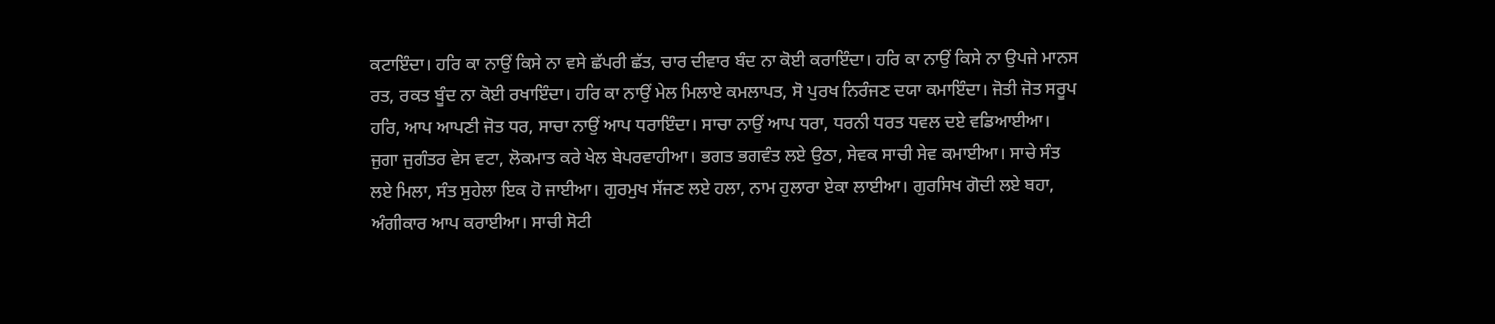ਕਟਾਇੰਦਾ। ਹਰਿ ਕਾ ਨਾਉਂ ਕਿਸੇ ਨਾ ਵਸੇ ਛੱਪਰੀ ਛੱਤ, ਚਾਰ ਦੀਵਾਰ ਬੰਦ ਨਾ ਕੋਈ ਕਰਾਇੰਦਾ। ਹਰਿ ਕਾ ਨਾਉਂ ਕਿਸੇ ਨਾ ਉਪਜੇ ਮਾਨਸ ਰਤ, ਰਕਤ ਬੂੰਦ ਨਾ ਕੋਈ ਰਖਾਇੰਦਾ। ਹਰਿ ਕਾ ਨਾਉਂ ਮੇਲ ਮਿਲਾਏ ਕਮਲਾਪਤ, ਸੋ ਪੁਰਖ ਨਿਰੰਜਣ ਦਯਾ ਕਮਾਇੰਦਾ। ਜੋਤੀ ਜੋਤ ਸਰੂਪ ਹਰਿ, ਆਪ ਆਪਣੀ ਜੋਤ ਧਰ, ਸਾਚਾ ਨਾਉਂ ਆਪ ਧਰਾਇੰਦਾ। ਸਾਚਾ ਨਾਉਂ ਆਪ ਧਰਾ, ਧਰਨੀ ਧਰਤ ਧਵਲ ਦਏ ਵਡਿਆਈਆ। ਜੁਗਾ ਜੁਗੰਤਰ ਵੇਸ ਵਟਾ, ਲੋਕਮਾਤ ਕਰੇ ਖੇਲ ਬੇਪਰਵਾਹੀਆ। ਭਗਤ ਭਗਵੰਤ ਲਏ ਉਠਾ, ਸੇਵਕ ਸਾਚੀ ਸੇਵ ਕਮਾਈਆ। ਸਾਚੇ ਸੰਤ ਲਏ ਮਿਲਾ, ਸੰਤ ਸੁਹੇਲਾ ਇਕ ਹੋ ਜਾਈਆ। ਗੁਰਮੁਖ ਸੱਜਣ ਲਏ ਹਲਾ, ਨਾਮ ਹੁਲਾਰਾ ਏਕਾ ਲਾਈਆ। ਗੁਰਸਿਖ ਗੋਦੀ ਲਏ ਬਹਾ, ਅੰਗੀਕਾਰ ਆਪ ਕਰਾਈਆ। ਸਾਚੀ ਸੋਟੀ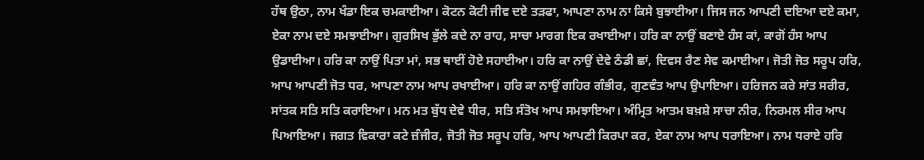ਹੱਥ ਉਠਾ, ਨਾਮ ਖੰਡਾ ਇਕ ਚਮਕਾਈਆ। ਕੋਟਨ ਕੋਟੀ ਜੀਵ ਦਏ ਤੜਫਾ, ਆਪਣਾ ਨਾਮ ਨਾ ਕਿਸੇ ਬੁਝਾਈਆ। ਜਿਸ ਜਨ ਆਪਣੀ ਦਇਆ ਦਏ ਕਮਾ, ਏਕਾ ਨਾਮ ਦਏ ਸਮਝਾਈਆ। ਗੁਰਸਿਖ ਭੁੱਲੇ ਕਦੇ ਨਾ ਰਾਹ, ਸਾਚਾ ਮਾਰਗ ਇਕ ਰਖਾਈਆ। ਹਰਿ ਕਾ ਨਾਉਂ ਬਣਾਏ ਹੰਸ ਕਾਂ, ਕਾਗੋਂ ਹੰਸ ਆਪ ਉਡਾਈਆ। ਹਰਿ ਕਾ ਨਾਉਂ ਪਿਤਾ ਮਾਂ, ਸਭ ਥਾਈਂ ਹੋਏ ਸਹਾਈਆ। ਹਰਿ ਕਾ ਨਾਉਂ ਦੇਵੇ ਠੰਡੀ ਛਾਂ, ਦਿਵਸ ਰੈਣ ਸੇਵ ਕਮਾਈਆ। ਜੋਤੀ ਜੋਤ ਸਰੂਪ ਹਰਿ, ਆਪ ਆਪਣੀ ਜੋਤ ਧਰ, ਆਪਣਾ ਨਾਮ ਆਪ ਰਖਾਈਆ। ਹਰਿ ਕਾ ਨਾਉਂ ਗਹਿਰ ਗੰਭੀਰ, ਗੁਣਵੰਤ ਆਪ ਉਪਾਇਆ। ਹਰਿਜਨ ਕਰੇ ਸਾਂਤ ਸਰੀਰ, ਸਾਂਤਕ ਸਤਿ ਸਤਿ ਕਰਾਇਆ। ਮਨ ਮਤ ਬੁੱਧ ਦੇਵੇ ਧੀਰ, ਸਤਿ ਸੰਤੋਖ ਆਪ ਸਮਝਾਇਆ। ਅੰਮ੍ਰਿਤ ਆਤਮ ਬਖ਼ਸ਼ੇ ਸਾਚਾ ਨੀਰ, ਨਿਰਮਲ ਸੀਰ ਆਪ ਪਿਆਇਆ। ਜਗਤ ਵਿਕਾਰਾ ਕਟੇ ਜ਼ੰਜੀਰ, ਜੋਤੀ ਜੋਤ ਸਰੂਪ ਹਰਿ, ਆਪ ਆਪਣੀ ਕਿਰਪਾ ਕਰ, ਏਕਾ ਨਾਮ ਆਪ ਧਰਾਇਆ। ਨਾਮ ਧਰਾਏ ਹਰਿ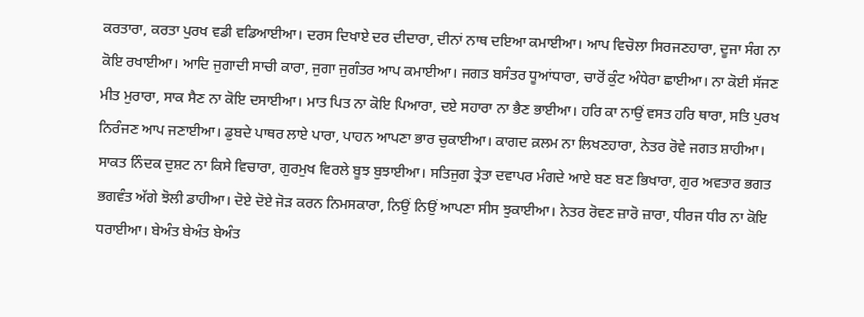ਕਰਤਾਰਾ, ਕਰਤਾ ਪੁਰਖ ਵਡੀ ਵਡਿਆਈਆ। ਦਰਸ ਦਿਖਾਏ ਦਰ ਦੀਦਾਰਾ, ਦੀਨਾਂ ਨਾਥ ਦਇਆ ਕਮਾਈਆ। ਆਪ ਵਿਚੋਲਾ ਸਿਰਜਣਹਾਰਾ, ਦੂਜਾ ਸੰਗ ਨਾ ਕੋਇ ਰਖਾਈਆ। ਆਦਿ ਜੁਗਾਦੀ ਸਾਚੀ ਕਾਰਾ, ਜੁਗਾ ਜੁਗੰਤਰ ਆਪ ਕਮਾਈਆ। ਜਗਤ ਬਸੰਤਰ ਧੂਆਂਧਾਰਾ, ਚਾਰੋਂ ਕੁੰਟ ਅੰਧੇਰਾ ਛਾਈਆ। ਨਾ ਕੋਈ ਸੱਜਣ ਮੀਤ ਮੁਰਾਰਾ, ਸਾਕ ਸੈਣ ਨਾ ਕੋਇ ਦਸਾਈਆ। ਮਾਤ ਪਿਤ ਨਾ ਕੋਇ ਪਿਆਰਾ, ਦਏ ਸਹਾਰਾ ਨਾ ਭੈਣ ਭਾਈਆ। ਹਰਿ ਕਾ ਨਾਉਂ ਵਸਤ ਹਰਿ ਥਾਰਾ, ਸਤਿ ਪੁਰਖ ਨਿਰੰਜਣ ਆਪ ਜਣਾਈਆ। ਡੁਬਦੇ ਪਾਥਰ ਲਾਏ ਪਾਰਾ, ਪਾਹਨ ਆਪਣਾ ਭਾਰ ਚੁਕਾਈਆ। ਕਾਗਦ ਕ਼ਲਮ ਨਾ ਲਿਖਣਹਾਰਾ, ਨੇਤਰ ਰੋਵੇ ਜਗਤ ਸ਼ਾਹੀਆ। ਸਾਕਤ ਨਿੰਦਕ ਦੁਸ਼ਟ ਨਾ ਕਿਸੇ ਵਿਚਾਰਾ, ਗੁਰਮੁਖ ਵਿਰਲੇ ਬੂਝ ਬੁਝਾਈਆ। ਸਤਿਜੁਗ ਤ੍ਰੇਤਾ ਦਵਾਪਰ ਮੰਗਦੇ ਆਏ ਬਣ ਬਣ ਭਿਖਾਰਾ, ਗੁਰ ਅਵਤਾਰ ਭਗਤ ਭਗਵੰਤ ਅੱਗੇ ਝੋਲੀ ਡਾਹੀਆ। ਦੋਏ ਦੋਏ ਜੋੜ ਕਰਨ ਨਿਮਸਕਾਰਾ, ਨਿਉਂ ਨਿਉਂ ਆਪਣਾ ਸੀਸ ਝੁਕਾਈਆ। ਨੇਤਰ ਰੋਵਣ ਜ਼ਾਰੋ ਜ਼ਾਰਾ, ਧੀਰਜ ਧੀਰ ਨਾ ਕੋਇ ਧਰਾਈਆ। ਬੇਅੰਤ ਬੇਅੰਤ ਬੇਅੰਤ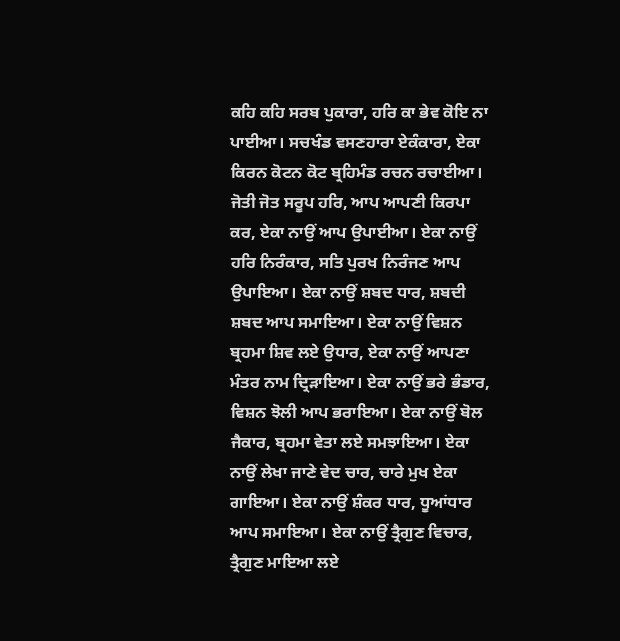ਕਹਿ ਕਹਿ ਸਰਬ ਪੁਕਾਰਾ, ਹਰਿ ਕਾ ਭੇਵ ਕੋਇ ਨਾ ਪਾਈਆ। ਸਚਖੰਡ ਵਸਣਹਾਰਾ ਏਕੰਕਾਰਾ, ਏਕਾ ਕਿਰਨ ਕੋਟਨ ਕੋਟ ਬ੍ਰਹਿਮੰਡ ਰਚਨ ਰਚਾਈਆ। ਜੋਤੀ ਜੋਤ ਸਰੂਪ ਹਰਿ, ਆਪ ਆਪਣੀ ਕਿਰਪਾ ਕਰ, ਏਕਾ ਨਾਉਂ ਆਪ ਉਪਾਈਆ। ਏਕਾ ਨਾਉਂ ਹਰਿ ਨਿਰੰਕਾਰ, ਸਤਿ ਪੁਰਖ ਨਿਰੰਜਣ ਆਪ ਉਪਾਇਆ। ਏਕਾ ਨਾਉਂ ਸ਼ਬਦ ਧਾਰ, ਸ਼ਬਦੀ ਸ਼ਬਦ ਆਪ ਸਮਾਇਆ। ਏਕਾ ਨਾਉਂ ਵਿਸ਼ਨ ਬ੍ਰਹਮਾ ਸ਼ਿਵ ਲਏ ਉਧਾਰ, ਏਕਾ ਨਾਉਂ ਆਪਣਾ ਮੰਤਰ ਨਾਮ ਦ੍ਰਿੜਾਇਆ। ਏਕਾ ਨਾਉਂ ਭਰੇ ਭੰਡਾਰ, ਵਿਸ਼ਨ ਝੋਲੀ ਆਪ ਭਰਾਇਆ। ਏਕਾ ਨਾਉਂ ਬੋਲ ਜੈਕਾਰ, ਬ੍ਰਹਮਾ ਵੇਤਾ ਲਏ ਸਮਝਾਇਆ। ਏਕਾ ਨਾਉਂ ਲੇਖਾ ਜਾਣੇ ਵੇਦ ਚਾਰ, ਚਾਰੇ ਮੁਖ ਏਕਾ ਗਾਇਆ। ਏਕਾ ਨਾਉਂ ਸ਼ੰਕਰ ਧਾਰ, ਧੂਆਂਧਾਰ ਆਪ ਸਮਾਇਆ। ਏਕਾ ਨਾਉਂ ਤ੍ਰੈਗੁਣ ਵਿਚਾਰ, ਤ੍ਰੈਗੁਣ ਮਾਇਆ ਲਏ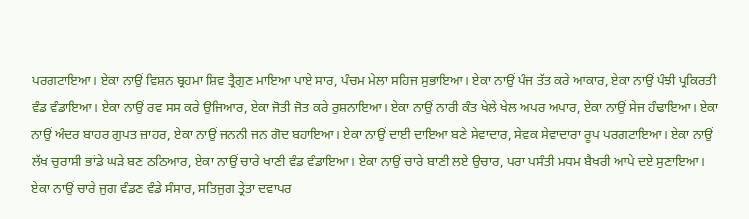ਪਰਗਟਾਇਆ। ਏਕਾ ਨਾਉਂ ਵਿਸ਼ਨ ਬ੍ਰਹਮਾ ਸ਼ਿਵ ਤ੍ਰੈਗੁਣ ਮਾਇਆ ਪਾਏ ਸਾਰ, ਪੰਚਮ ਮੇਲਾ ਸਹਿਜ ਸੁਭਾਇਆ। ਏਕਾ ਨਾਉਂ ਪੰਜ ਤੱਤ ਕਰੇ ਆਕਾਰ, ਏਕਾ ਨਾਉਂ ਪੰਝੀ ਪ੍ਰਕਿਰਤੀ ਵੰਡ ਵੰਡਾਇਆ। ਏਕਾ ਨਾਉਂ ਰਵ ਸਸ ਕਰੇ ਉਜਿਆਰ, ਏਕਾ ਜੋਤੀ ਜੋਤ ਕਰੇ ਰੁਸ਼ਨਾਇਆ। ਏਕਾ ਨਾਉਂ ਨਾਰੀ ਕੰਤ ਖੇਲੇ ਖੇਲ ਅਪਰ ਅਪਾਰ, ਏਕਾ ਨਾਉਂ ਸੇਜ ਹੰਢਾਇਆ। ਏਕਾ ਨਾਉਂ ਅੰਦਰ ਬਾਹਰ ਗੁਪਤ ਜ਼ਾਹਰ, ਏਕਾ ਨਾਉਂ ਜਨਨੀ ਜਨ ਗੋਦ ਬਹਾਇਆ। ਏਕਾ ਨਾਉਂ ਦਾਈ ਦਾਇਆ ਬਣੇ ਸੇਵਾਦਾਰ, ਸੇਵਕ ਸੇਵਾਦਾਰਾ ਰੂਪ ਪਰਗਟਾਇਆ। ਏਕਾ ਨਾਉਂ ਲੱਖ ਚੁਰਾਸੀ ਭਾਂਡੇ ਘੜੇ ਬਣ ਠਠਿਆਰ, ਏਕਾ ਨਾਉਂ ਚਾਰੇ ਖਾਣੀ ਵੰਡ ਵੰਡਾਇਆ। ਏਕਾ ਨਾਉਂ ਚਾਰੇ ਬਾਣੀ ਲਏ ਉਚਾਰ, ਪਰਾ ਪਸੰਤੀ ਮਧਮ ਬੈਖਰੀ ਆਪੇ ਦਏ ਸੁਣਾਇਆ। ਏਕਾ ਨਾਉਂ ਚਾਰੇ ਜੁਗ ਵੰਡਣ ਵੰਡੇ ਸੰਸਾਰ, ਸਤਿਜੁਗ ਤ੍ਰੇਤਾ ਦਵਾਪਰ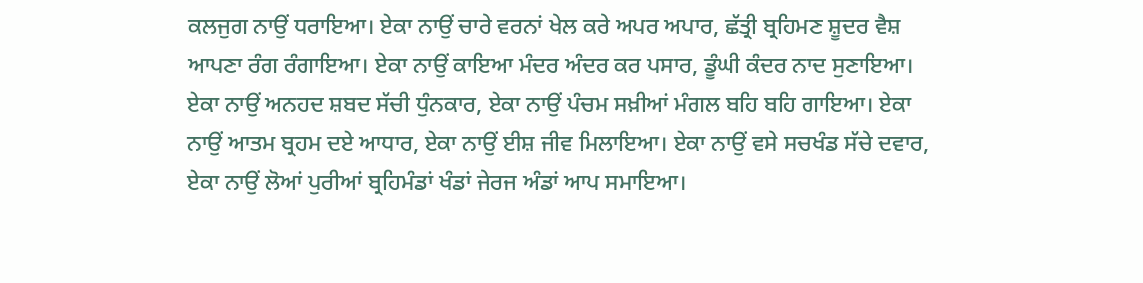ਕਲਜੁਗ ਨਾਉਂ ਧਰਾਇਆ। ਏਕਾ ਨਾਉਂ ਚਾਰੇ ਵਰਨਾਂ ਖੇਲ ਕਰੇ ਅਪਰ ਅਪਾਰ, ਛੱਤ੍ਰੀ ਬ੍ਰਹਿਮਣ ਸ਼ੂਦਰ ਵੈਸ਼ ਆਪਣਾ ਰੰਗ ਰੰਗਾਇਆ। ਏਕਾ ਨਾਉਂ ਕਾਇਆ ਮੰਦਰ ਅੰਦਰ ਕਰ ਪਸਾਰ, ਡੂੰਘੀ ਕੰਦਰ ਨਾਦ ਸੁਣਾਇਆ। ਏਕਾ ਨਾਉਂ ਅਨਹਦ ਸ਼ਬਦ ਸੱਚੀ ਧੁੰਨਕਾਰ, ਏਕਾ ਨਾਉਂ ਪੰਚਮ ਸਖ਼ੀਆਂ ਮੰਗਲ ਬਹਿ ਬਹਿ ਗਾਇਆ। ਏਕਾ ਨਾਉਂ ਆਤਮ ਬ੍ਰਹਮ ਦਏ ਆਧਾਰ, ਏਕਾ ਨਾਉਂ ਈਸ਼ ਜੀਵ ਮਿਲਾਇਆ। ਏਕਾ ਨਾਉਂ ਵਸੇ ਸਚਖੰਡ ਸੱਚੇ ਦਵਾਰ, ਏਕਾ ਨਾਉਂ ਲੋਆਂ ਪੁਰੀਆਂ ਬ੍ਰਹਿਮੰਡਾਂ ਖੰਡਾਂ ਜੇਰਜ ਅੰਡਾਂ ਆਪ ਸਮਾਇਆ।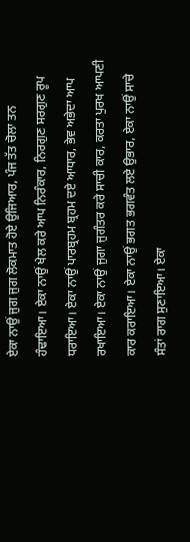ਏਕਾ ਨਾਉਂ ਜੁਗ ਜੁਗ ਲੋਕਮਾਤ ਹੋਏ ਉਜਿਆਰ, ਪੰਜ ਤੱਤ ਚੋਲਾ ਤਨ ਹੰਢਾਇਆ। ਏਕਾ ਨਾਉਂ ਖੇਲ ਕਰੇ ਆਪ ਨਿਰੰਕਾਰ, ਨਿਰਗੁਣ ਸਰਗੁਣ ਰੂਪ ਧਰਾਇਆ। ਏਕਾ ਨਾਉਂ ਪਾਰਬ੍ਰਹਮ ਬ੍ਰਹਮ ਦਏ ਆਧਾਰ, ਭੇਵ ਅਭੇਦਾ ਆਪ ਰਖਾਇਆ। ਏਕਾ ਨਾਉਂ ਜੁਗਾ ਜੁਗੰਤਰ ਕਰੇ ਸਾਚੀ ਕਾਰ, ਕਰਤਾ ਪੁਰਖ ਆਪਣੀ ਕਾਰ ਕਰਾਇਆ। ਏਕਾ ਨਾਉਂ ਭਗਤ ਭਗਵੰਤ ਲਏ ਉਭਾਰ, ਏਕਾ ਨਾਉਂ ਸਾਚੇ ਸੰਤਾਂ ਰਾਗ ਸੁਣਾਇਆ। ਏਕਾ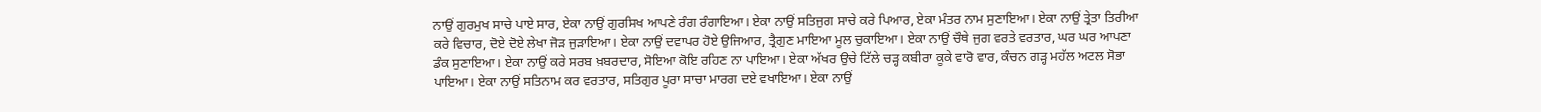ਨਾਉਂ ਗੁਰਮੁਖ ਸਾਚੇ ਪਾਏ ਸਾਰ, ਏਕਾ ਨਾਉਂ ਗੁਰਸਿਖ ਆਪਣੇ ਰੰਗ ਰੰਗਾਇਆ। ਏਕਾ ਨਾਉਂ ਸਤਿਜੁਗ ਸਾਚੇ ਕਰੇ ਪਿਆਰ, ਏਕਾ ਮੰਤਰ ਨਾਮ ਸੁਣਾਇਆ। ਏਕਾ ਨਾਉਂ ਤ੍ਰੇਤਾ ਤਿਰੀਆ ਕਰੇ ਵਿਚਾਰ, ਦੋਏ ਦੋਏ ਲੇਖਾ ਜੋੜ ਜੁੜਾਇਆ। ਏਕਾ ਨਾਉਂ ਦਵਾਪਰ ਹੋਏ ਉਜਿਆਰ, ਤ੍ਰੈਗੁਣ ਮਾਇਆ ਮੂਲ ਚੁਕਾਇਆ। ਏਕਾ ਨਾਉਂ ਚੌਥੇ ਜੁਗ ਵਰਤੇ ਵਰਤਾਰ, ਘਰ ਘਰ ਆਪਣਾ ਡੰਕ ਸੁਣਾਇਆ। ਏਕਾ ਨਾਉਂ ਕਰੇ ਸਰਬ ਖ਼ਬਰਦਾਰ, ਸੋਇਆ ਕੋਇ ਰਹਿਣ ਨਾ ਪਾਇਆ। ਏਕਾ ਅੱਖਰ ਉਚੇ ਟਿੱਲੇ ਚੜ੍ਹ ਕਬੀਰਾ ਕੂਕੇ ਵਾਰੋ ਵਾਰ, ਕੰਚਨ ਗੜ੍ਹ ਮਹੱਲ ਅਟਲ ਸੋਭਾ ਪਾਇਆ। ਏਕਾ ਨਾਉਂ ਸਤਿਨਾਮ ਕਰ ਵਰਤਾਰ, ਸਤਿਗੁਰ ਪੂਰਾ ਸਾਚਾ ਮਾਰਗ ਦਏ ਵਖਾਇਆ। ਏਕਾ ਨਾਉਂ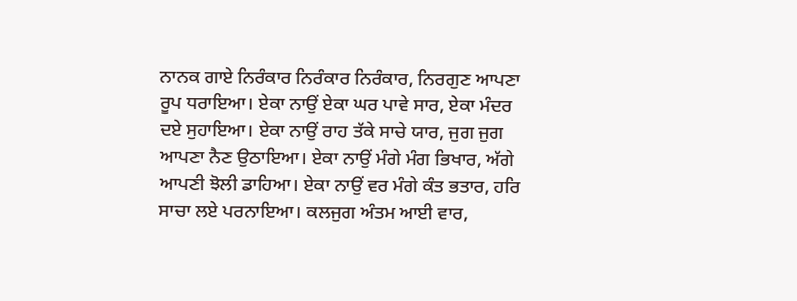ਨਾਨਕ ਗਾਏ ਨਿਰੰਕਾਰ ਨਿਰੰਕਾਰ ਨਿਰੰਕਾਰ, ਨਿਰਗੁਣ ਆਪਣਾ ਰੂਪ ਧਰਾਇਆ। ਏਕਾ ਨਾਉਂ ਏਕਾ ਘਰ ਪਾਵੇ ਸਾਰ, ਏਕਾ ਮੰਦਰ ਦਏ ਸੁਹਾਇਆ। ਏਕਾ ਨਾਉਂ ਰਾਹ ਤੱਕੇ ਸਾਚੇ ਯਾਰ, ਜੁਗ ਜੁਗ ਆਪਣਾ ਨੈਣ ਉਠਾਇਆ। ਏਕਾ ਨਾਉਂ ਮੰਗੇ ਮੰਗ ਭਿਖਾਰ, ਅੱਗੇ ਆਪਣੀ ਝੋਲੀ ਡਾਹਿਆ। ਏਕਾ ਨਾਉਂ ਵਰ ਮੰਗੇ ਕੰਤ ਭਤਾਰ, ਹਰਿ ਸਾਚਾ ਲਏ ਪਰਨਾਇਆ। ਕਲਜੁਗ ਅੰਤਮ ਆਈ ਵਾਰ,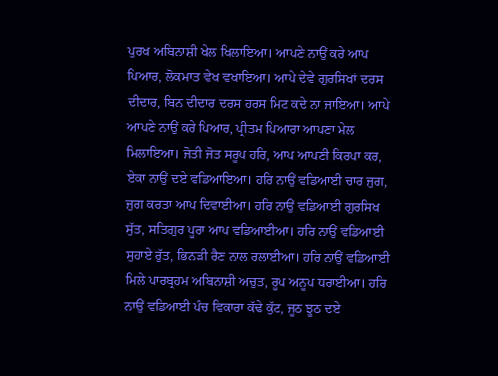ਪੁਰਖ ਅਬਿਨਾਸ਼ੀ ਖੇਲ ਖਿਲਾਇਆ। ਆਪਣੇ ਨਾਉਂ ਕਰੇ ਆਪ ਪਿਆਰ, ਲੋਕਮਾਤ ਵੇਖ ਵਖਾਇਆ। ਆਪੇ ਦੇਵੇ ਗੁਰਸਿਖਾਂ ਦਰਸ ਦੀਦਾਰ, ਬਿਨ ਦੀਦਾਰ ਦਰਸ ਹਰਸ ਮਿਟ ਕਦੇ ਨਾ ਜਾਇਆ। ਆਪੇ ਆਪਣੇ ਨਾਉਂ ਕਰੇ ਪਿਆਰ, ਪ੍ਰੀਤਮ ਪਿਆਰਾ ਆਪਣਾ ਮੇਲ ਮਿਲਾਇਆ। ਜੋਤੀ ਜੋਤ ਸਰੂਪ ਹਰਿ, ਆਪ ਆਪਣੀ ਕਿਰਪਾ ਕਰ, ਏਕਾ ਨਾਉਂ ਦਏ ਵਡਿਆਇਆ। ਹਰਿ ਨਾਉਂ ਵਡਿਆਈ ਚਾਰ ਜੁਗ, ਜੁਗ ਕਰਤਾ ਆਪ ਦਿਵਾਈਆ। ਹਰਿ ਨਾਉਂ ਵਡਿਆਈ ਗੁਰਸਿਖ ਸੁੱਤ, ਸਤਿਗੁਰ ਪੂਰਾ ਆਪ ਵਡਿਆਈਆ। ਹਰਿ ਨਾਉਂ ਵਡਿਆਈ ਸੁਹਾਏ ਰੁੱਤ, ਭਿਨੜੀ ਰੈਣ ਨਾਲ ਰਲਾਈਆ। ਹਰਿ ਨਾਉਂ ਵਡਿਆਈ ਮਿਲੇ ਪਾਰਬ੍ਰਹਮ ਅਬਿਨਾਸ਼ੀ ਅਚੁਤ, ਰੂਪ ਅਨੂਪ ਧਰਾਈਆ। ਹਰਿ ਨਾਉਂ ਵਡਿਆਈ ਪੰਚ ਵਿਕਾਰਾ ਕੱਢੇ ਕੁੱਟ, ਜੂਠ ਝੂਠ ਦਏ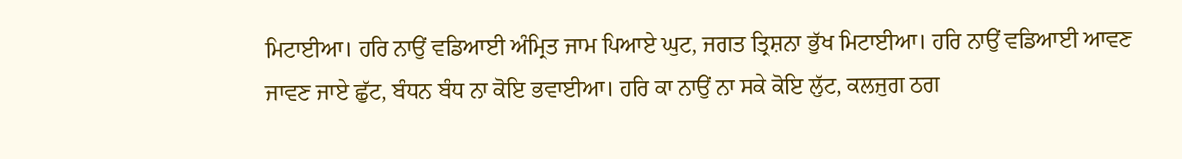ਮਿਟਾਈਆ। ਹਰਿ ਨਾਉਂ ਵਡਿਆਈ ਅੰਮ੍ਰਿਤ ਜਾਮ ਪਿਆਏ ਘੁਟ, ਜਗਤ ਤ੍ਰਿਸ਼ਨਾ ਭੁੱਖ ਮਿਟਾਈਆ। ਹਰਿ ਨਾਉਂ ਵਡਿਆਈ ਆਵਣ ਜਾਵਣ ਜਾਏ ਛੁੱਟ, ਬੰਧਨ ਬੰਧ ਨਾ ਕੋਇ ਭਵਾਈਆ। ਹਰਿ ਕਾ ਨਾਉਂ ਨਾ ਸਕੇ ਕੋਇ ਲੁੱਟ, ਕਲਜੁਗ ਠਗ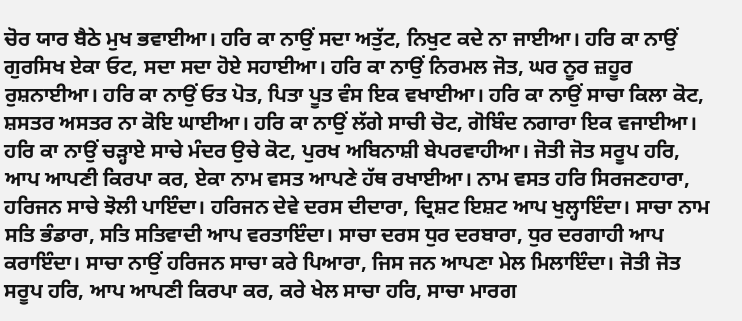ਚੋਰ ਯਾਰ ਬੈਠੇ ਮੁਖ ਭਵਾਈਆ। ਹਰਿ ਕਾ ਨਾਉਂ ਸਦਾ ਅਤੁੱਟ, ਨਿਖੁਟ ਕਦੇ ਨਾ ਜਾਈਆ। ਹਰਿ ਕਾ ਨਾਉਂ ਗੁਰਸਿਖ ਏਕਾ ਓਟ, ਸਦਾ ਸਦਾ ਹੋਏ ਸਹਾਈਆ। ਹਰਿ ਕਾ ਨਾਉਂ ਨਿਰਮਲ ਜੋਤ, ਘਰ ਨੂਰ ਜ਼ਹੂਰ ਰੁਸ਼ਨਾਈਆ। ਹਰਿ ਕਾ ਨਾਉਂ ਓਤ ਪੋਤ, ਪਿਤਾ ਪੂਤ ਵੰਸ ਇਕ ਵਖਾਈਆ। ਹਰਿ ਕਾ ਨਾਉਂ ਸਾਚਾ ਕਿਲਾ ਕੋਟ, ਸ਼ਸਤਰ ਅਸਤਰ ਨਾ ਕੋਇ ਘਾਈਆ। ਹਰਿ ਕਾ ਨਾਉਂ ਲੱਗੇ ਸਾਚੀ ਚੋਟ, ਗੋਬਿੰਦ ਨਗਾਰਾ ਇਕ ਵਜਾਈਆ। ਹਰਿ ਕਾ ਨਾਉਂ ਚੜ੍ਹਾਏ ਸਾਚੇ ਮੰਦਰ ਉਚੇ ਕੋਟ, ਪੁਰਖ ਅਬਿਨਾਸ਼ੀ ਬੇਪਰਵਾਹੀਆ। ਜੋਤੀ ਜੋਤ ਸਰੂਪ ਹਰਿ, ਆਪ ਆਪਣੀ ਕਿਰਪਾ ਕਰ, ਏਕਾ ਨਾਮ ਵਸਤ ਆਪਣੇ ਹੱਥ ਰਖਾਈਆ। ਨਾਮ ਵਸਤ ਹਰਿ ਸਿਰਜਣਹਾਰਾ, ਹਰਿਜਨ ਸਾਚੇ ਝੋਲੀ ਪਾਇੰਦਾ। ਹਰਿਜਨ ਦੇਵੇ ਦਰਸ ਦੀਦਾਰਾ, ਦ੍ਰਿਸ਼ਟ ਇਸ਼ਟ ਆਪ ਖੁਲ੍ਹਾਇੰਦਾ। ਸਾਚਾ ਨਾਮ ਸਤਿ ਭੰਡਾਰਾ, ਸਤਿ ਸਤਿਵਾਦੀ ਆਪ ਵਰਤਾਇੰਦਾ। ਸਾਚਾ ਦਰਸ ਧੁਰ ਦਰਬਾਰਾ, ਧੁਰ ਦਰਗਾਹੀ ਆਪ ਕਰਾਇੰਦਾ। ਸਾਚਾ ਨਾਉਂ ਹਰਿਜਨ ਸਾਚਾ ਕਰੇ ਪਿਆਰਾ, ਜਿਸ ਜਨ ਆਪਣਾ ਮੇਲ ਮਿਲਾਇੰਦਾ। ਜੋਤੀ ਜੋਤ ਸਰੂਪ ਹਰਿ, ਆਪ ਆਪਣੀ ਕਿਰਪਾ ਕਰ, ਕਰੇ ਖੇਲ ਸਾਚਾ ਹਰਿ, ਸਾਚਾ ਮਾਰਗ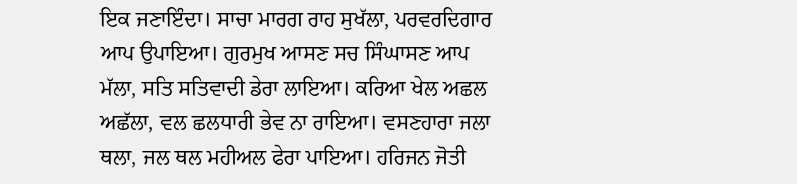ਇਕ ਜਣਾਇੰਦਾ। ਸਾਚਾ ਮਾਰਗ ਰਾਹ ਸੁਖੱਲਾ, ਪਰਵਰਦਿਗਾਰ ਆਪ ਉਪਾਇਆ। ਗੁਰਮੁਖ ਆਸਣ ਸਚ ਸਿੰਘਾਸਣ ਆਪ ਮੱਲਾ, ਸਤਿ ਸਤਿਵਾਦੀ ਡੇਰਾ ਲਾਇਆ। ਕਰਿਆ ਖੇਲ ਅਛਲ ਅਛੱਲਾ, ਵਲ ਛਲਧਾਰੀ ਭੇਵ ਨਾ ਰਾਇਆ। ਵਸਣਹਾਰਾ ਜਲਾ ਥਲਾ, ਜਲ ਥਲ ਮਹੀਅਲ ਫੇਰਾ ਪਾਇਆ। ਹਰਿਜਨ ਜੋਤੀ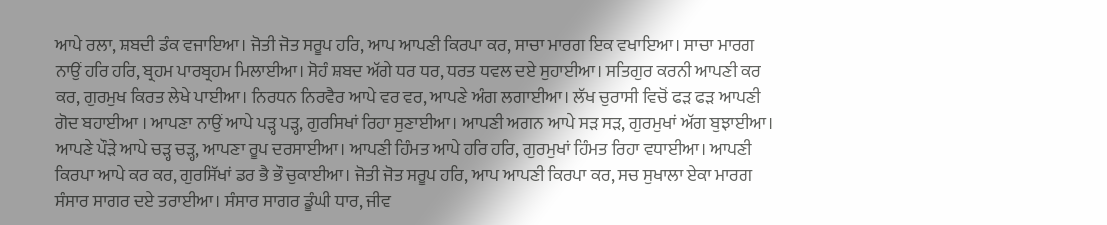ਆਪੇ ਰਲਾ, ਸ਼ਬਦੀ ਡੰਕ ਵਜਾਇਆ। ਜੋਤੀ ਜੋਤ ਸਰੂਪ ਹਰਿ, ਆਪ ਆਪਣੀ ਕਿਰਪਾ ਕਰ, ਸਾਚਾ ਮਾਰਗ ਇਕ ਵਖਾਇਆ। ਸਾਚਾ ਮਾਰਗ ਨਾਉਂ ਹਰਿ ਹਰਿ, ਬ੍ਰਹਮ ਪਾਰਬ੍ਰਹਮ ਮਿਲਾਈਆ। ਸੋਹੰ ਸ਼ਬਦ ਅੱਗੇ ਧਰ ਧਰ, ਧਰਤ ਧਵਲ ਦਏ ਸੁਹਾਈਆ। ਸਤਿਗੁਰ ਕਰਨੀ ਆਪਣੀ ਕਰ ਕਰ, ਗੁਰਮੁਖ ਕਿਰਤ ਲੇਖੇ ਪਾਈਆ। ਨਿਰਧਨ ਨਿਰਵੈਰ ਆਪੇ ਵਰ ਵਰ, ਆਪਣੇ ਅੰਗ ਲਗਾਈਆ। ਲੱਖ ਚੁਰਾਸੀ ਵਿਚੋਂ ਫੜ ਫੜ ਆਪਣੀ ਗੋਦ ਬਹਾਈਆ । ਆਪਣਾ ਨਾਉਂ ਆਪੇ ਪੜ੍ਹ ਪੜ੍ਹ, ਗੁਰਸਿਖਾਂ ਰਿਹਾ ਸੁਣਾਈਆ। ਆਪਣੀ ਅਗਨ ਆਪੇ ਸੜ ਸੜ, ਗੁਰਮੁਖਾਂ ਅੱਗ ਬੁਝਾਈਆ। ਆਪਣੇ ਪੌੜੇ ਆਪੇ ਚੜ੍ਹ ਚੜ੍ਹ, ਆਪਣਾ ਰੂਪ ਦਰਸਾਈਆ। ਆਪਣੀ ਹਿੰਮਤ ਆਪੇ ਹਰਿ ਹਰਿ, ਗੁਰਮੁਖਾਂ ਹਿੰਮਤ ਰਿਹਾ ਵਧਾਈਆ। ਆਪਣੀ ਕਿਰਪਾ ਆਪੇ ਕਰ ਕਰ, ਗੁਰਸਿੱਖਾਂ ਡਰ ਭੈ ਭੌ ਚੁਕਾਈਆ। ਜੋਤੀ ਜੋਤ ਸਰੂਪ ਹਰਿ, ਆਪ ਆਪਣੀ ਕਿਰਪਾ ਕਰ, ਸਚ ਸੁਖਾਲਾ ਏਕਾ ਮਾਰਗ ਸੰਸਾਰ ਸਾਗਰ ਦਏ ਤਰਾਈਆ। ਸੰਸਾਰ ਸਾਗਰ ਡੂੰਘੀ ਧਾਰ, ਜੀਵ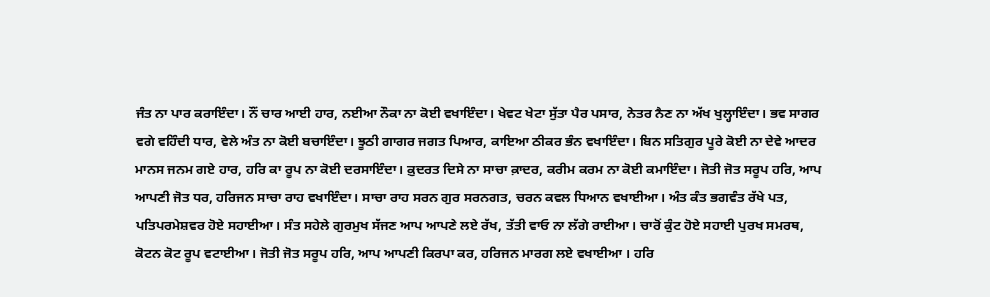ਜੰਤ ਨਾ ਪਾਰ ਕਰਾਇੰਦਾ। ਨੌਂ ਚਾਰ ਆਈ ਹਾਰ, ਨਈਆ ਨੌਕਾ ਨਾ ਕੋਈ ਵਖਾਇੰਦਾ। ਖੇਵਟ ਖੇਟਾ ਸੁੱਤਾ ਪੈਰ ਪਸਾਰ, ਨੇਤਰ ਨੈਣ ਨਾ ਅੱਖ ਖੁਲ੍ਹਾਇੰਦਾ। ਭਵ ਸਾਗਰ ਵਗੇ ਵਹਿੰਦੀ ਧਾਰ, ਵੇਲੇ ਅੰਤ ਨਾ ਕੋਈ ਬਚਾਇੰਦਾ। ਝੂਠੀ ਗਾਗਰ ਜਗਤ ਪਿਆਰ, ਕਾਇਆ ਠੀਕਰ ਭੰਨ ਵਖਾਇੰਦਾ। ਬਿਨ ਸਤਿਗੁਰ ਪੂਰੇ ਕੋਈ ਨਾ ਦੇਵੇ ਆਦਰ ਮਾਨਸ ਜਨਮ ਗਏ ਹਾਰ, ਹਰਿ ਕਾ ਰੂਪ ਨਾ ਕੋਈ ਦਰਸਾਇੰਦਾ। ਕ਼ੁਦਰਤ ਦਿਸੇ ਨਾ ਸਾਚਾ ਕ਼ਾਦਰ, ਕਰੀਮ ਕਰਮ ਨਾ ਕੋਈ ਕਮਾਇੰਦਾ। ਜੋਤੀ ਜੋਤ ਸਰੂਪ ਹਰਿ, ਆਪ ਆਪਣੀ ਜੋਤ ਧਰ, ਹਰਿਜਨ ਸਾਚਾ ਰਾਹ ਵਖਾਇੰਦਾ। ਸਾਚਾ ਰਾਹ ਸਰਨ ਗੁਰ ਸਰਨਗਤ, ਚਰਨ ਕਵਲ ਧਿਆਨ ਵਖਾਈਆ। ਅੰਤ ਕੰਤ ਭਗਵੰਤ ਰੱਖੇ ਪਤ, ਪਤਿਪਰਮੇਸ਼ਵਰ ਹੋਏ ਸਹਾਈਆ। ਸੰਤ ਸਹੇਲੇ ਗੁਰਮੁਖ ਸੱਜਣ ਆਪ ਆਪਣੇ ਲਏ ਰੱਖ, ਤੱਤੀ ਵਾਓ ਨਾ ਲੱਗੇ ਰਾਈਆ। ਚਾਰੋਂ ਕੁੰਟ ਹੋਏ ਸਹਾਈ ਪੁਰਖ ਸਮਰਥ, ਕੋਟਨ ਕੋਟ ਰੂਪ ਵਟਾਈਆ। ਜੋਤੀ ਜੋਤ ਸਰੂਪ ਹਰਿ, ਆਪ ਆਪਣੀ ਕਿਰਪਾ ਕਰ, ਹਰਿਜਨ ਮਾਰਗ ਲਏ ਵਖਾਈਆ । ਹਰਿ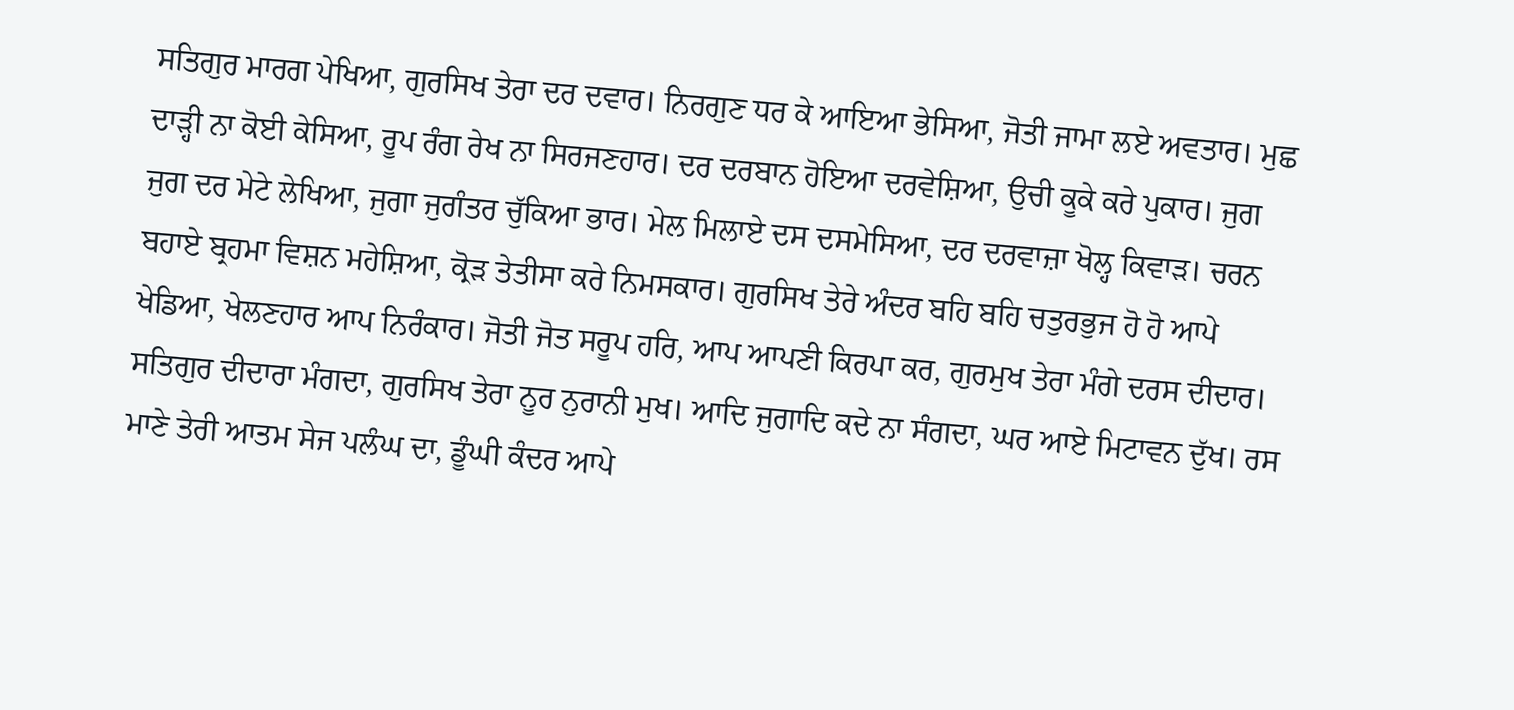ਸਤਿਗੁਰ ਮਾਰਗ ਪੇਖਿਆ, ਗੁਰਸਿਖ ਤੇਰਾ ਦਰ ਦਵਾਰ। ਨਿਰਗੁਣ ਧਰ ਕੇ ਆਇਆ ਭੇਸਿਆ, ਜੋਤੀ ਜਾਮਾ ਲਏ ਅਵਤਾਰ। ਮੁਛ ਦਾੜ੍ਹੀ ਨਾ ਕੋਈ ਕੇਸਿਆ, ਰੂਪ ਰੰਗ ਰੇਖ ਨਾ ਸਿਰਜਣਹਾਰ। ਦਰ ਦਰਬਾਨ ਹੋਇਆ ਦਰਵੇਸ਼ਿਆ, ਉਚੀ ਕੂਕੇ ਕਰੇ ਪੁਕਾਰ। ਜੁਗ ਜੁਗ ਦਰ ਮੇਟੇ ਲੇਖਿਆ, ਜੁਗਾ ਜੁਗੰਤਰ ਚੁੱਕਿਆ ਭਾਰ। ਮੇਲ ਮਿਲਾਏ ਦਸ ਦਸਮੇਸਿਆ, ਦਰ ਦਰਵਾਜ਼ਾ ਖੋਲ੍ਹ ਕਿਵਾੜ। ਚਰਨ ਬਹਾਏ ਬ੍ਰਹਮਾ ਵਿਸ਼ਨ ਮਹੇਸ਼ਿਆ, ਕ੍ਰੋੜ ਤੇਤੀਸਾ ਕਰੇ ਨਿਮਸਕਾਰ। ਗੁਰਸਿਖ ਤੇਰੇ ਅੰਦਰ ਬਹਿ ਬਹਿ ਚਤੁਰਭੁਜ ਹੋ ਹੋ ਆਪੇ ਖੇਡਿਆ, ਖੇਲਣਹਾਰ ਆਪ ਨਿਰੰਕਾਰ। ਜੋਤੀ ਜੋਤ ਸਰੂਪ ਹਰਿ, ਆਪ ਆਪਣੀ ਕਿਰਪਾ ਕਰ, ਗੁਰਮੁਖ ਤੇਰਾ ਮੰਗੇ ਦਰਸ ਦੀਦਾਰ। ਸਤਿਗੁਰ ਦੀਦਾਰਾ ਮੰਗਦਾ, ਗੁਰਸਿਖ ਤੇਰਾ ਨੂਰ ਨੁਰਾਨੀ ਮੁਖ। ਆਦਿ ਜੁਗਾਦਿ ਕਦੇ ਨਾ ਸੰਗਦਾ, ਘਰ ਆਏ ਮਿਟਾਵਨ ਦੁੱਖ। ਰਸ ਮਾਣੇ ਤੇਰੀ ਆਤਮ ਸੇਜ ਪਲੰਘ ਦਾ, ਡੂੰਘੀ ਕੰਦਰ ਆਪੇ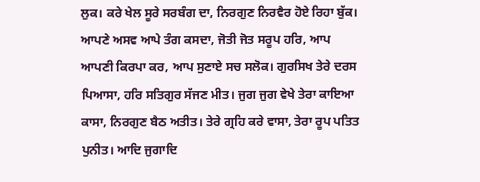ਲੁਕ। ਕਰੇ ਖੇਲ ਸੂਰੇ ਸਰਬੰਗ ਦਾ, ਨਿਰਗੁਣ ਨਿਰਵੈਰ ਹੋਏ ਰਿਹਾ ਬੁੱਕ। ਆਪਣੇ ਅਸਵ ਆਪੇ ਤੰਗ ਕਸਦਾ, ਜੋਤੀ ਜੋਤ ਸਰੂਪ ਹਰਿ, ਆਪ ਆਪਣੀ ਕਿਰਪਾ ਕਰ, ਆਪ ਸੁਣਾਏ ਸਚ ਸਲੋਕ। ਗੁਰਸਿਖ ਤੇਰੇ ਦਰਸ ਪਿਆਸਾ, ਹਰਿ ਸਤਿਗੁਰ ਸੱਜਣ ਮੀਤ। ਜੁਗ ਜੁਗ ਵੇਖੇ ਤੇਰਾ ਕਾਇਆ ਕਾਸਾ, ਨਿਰਗੁਣ ਬੈਠ ਅਤੀਤ। ਤੇਰੇ ਗ੍ਰਹਿ ਕਰੇ ਵਾਸਾ, ਤੇਰਾ ਰੂਪ ਪਤਿਤ ਪੁਨੀਤ। ਆਦਿ ਜੁਗਾਦਿ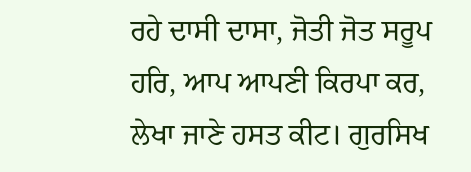ਰਹੇ ਦਾਸੀ ਦਾਸਾ, ਜੋਤੀ ਜੋਤ ਸਰੂਪ ਹਰਿ, ਆਪ ਆਪਣੀ ਕਿਰਪਾ ਕਰ, ਲੇਖਾ ਜਾਣੇ ਹਸਤ ਕੀਟ। ਗੁਰਸਿਖ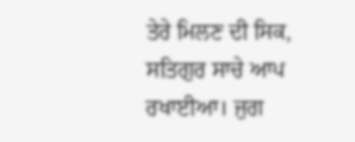ਤੇਰੇ ਮਿਲਣ ਦੀ ਸਿਕ, ਸਤਿਗੁਰ ਸਾਚੇ ਆਪ ਰਖਾਈਆ। ਜੁਗ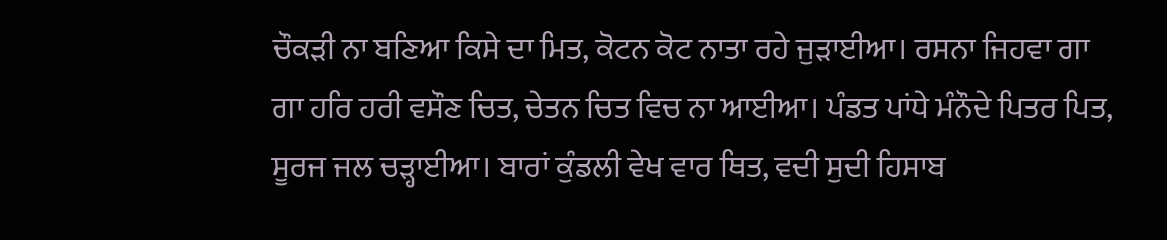ਚੌਕੜੀ ਨਾ ਬਣਿਆ ਕਿਸੇ ਦਾ ਮਿਤ, ਕੋਟਨ ਕੋਟ ਨਾਤਾ ਰਹੇ ਜੁੜਾਈਆ। ਰਸਨਾ ਜਿਹਵਾ ਗਾ ਗਾ ਹਰਿ ਹਰੀ ਵਸੌਣ ਚਿਤ, ਚੇਤਨ ਚਿਤ ਵਿਚ ਨਾ ਆਈਆ। ਪੰਡਤ ਪਾਂਧੇ ਮੰਨੌਦੇ ਪਿਤਰ ਪਿਤ, ਸੂਰਜ ਜਲ ਚੜ੍ਹਾਈਆ। ਬਾਰਾਂ ਕੁੰਡਲੀ ਵੇਖ ਵਾਰ ਥਿਤ, ਵਦੀ ਸੁਦੀ ਹਿਸਾਬ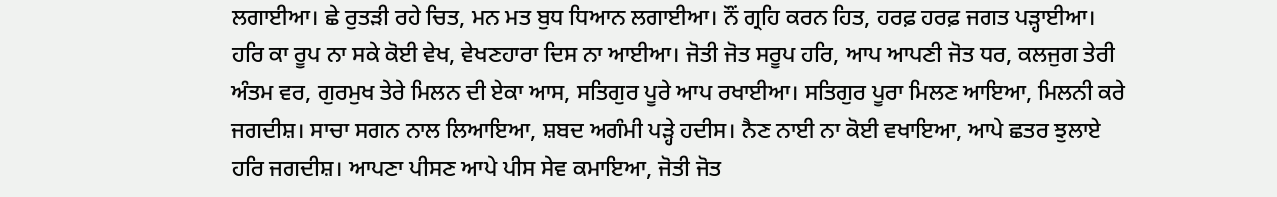ਲਗਾਈਆ। ਛੇ ਰੁਤੜੀ ਰਹੇ ਚਿਤ, ਮਨ ਮਤ ਬੁਧ ਧਿਆਨ ਲਗਾਈਆ। ਨੌਂ ਗ੍ਰਹਿ ਕਰਨ ਹਿਤ, ਹਰਫ਼ ਹਰਫ਼ ਜਗਤ ਪੜ੍ਹਾਈਆ। ਹਰਿ ਕਾ ਰੂਪ ਨਾ ਸਕੇ ਕੋਈ ਵੇਖ, ਵੇਖਣਹਾਰਾ ਦਿਸ ਨਾ ਆਈਆ। ਜੋਤੀ ਜੋਤ ਸਰੂਪ ਹਰਿ, ਆਪ ਆਪਣੀ ਜੋਤ ਧਰ, ਕਲਜੁਗ ਤੇਰੀ ਅੰਤਮ ਵਰ, ਗੁਰਮੁਖ ਤੇਰੇ ਮਿਲਨ ਦੀ ਏਕਾ ਆਸ, ਸਤਿਗੁਰ ਪੂਰੇ ਆਪ ਰਖਾਈਆ। ਸਤਿਗੁਰ ਪੂਰਾ ਮਿਲਣ ਆਇਆ, ਮਿਲਨੀ ਕਰੇ ਜਗਦੀਸ਼। ਸਾਚਾ ਸਗਨ ਨਾਲ ਲਿਆਇਆ, ਸ਼ਬਦ ਅਗੰਮੀ ਪੜ੍ਹੇ ਹਦੀਸ। ਨੈਣ ਨਾਈ ਨਾ ਕੋਈ ਵਖਾਇਆ, ਆਪੇ ਛਤਰ ਝੁਲਾਏ ਹਰਿ ਜਗਦੀਸ਼। ਆਪਣਾ ਪੀਸਣ ਆਪੇ ਪੀਸ ਸੇਵ ਕਮਾਇਆ, ਜੋਤੀ ਜੋਤ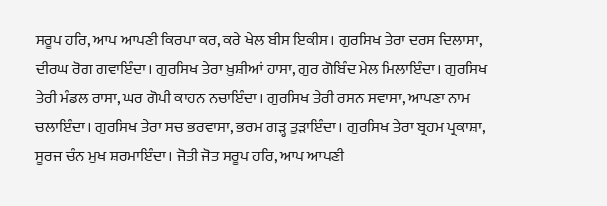ਸਰੂਪ ਹਰਿ, ਆਪ ਆਪਣੀ ਕਿਰਪਾ ਕਰ, ਕਰੇ ਖੇਲ ਬੀਸ ਇਕੀਸ। ਗੁਰਸਿਖ ਤੇਰਾ ਦਰਸ ਦਿਲਾਸਾ, ਦੀਰਘ ਰੋਗ ਗਵਾਇੰਦਾ। ਗੁਰਸਿਖ ਤੇਰਾ ਖ਼ੁਸ਼ੀਆਂ ਹਾਸਾ, ਗੁਰ ਗੋਬਿੰਦ ਮੇਲ ਮਿਲਾਇੰਦਾ। ਗੁਰਸਿਖ ਤੇਰੀ ਮੰਡਲ ਰਾਸਾ, ਘਰ ਗੋਪੀ ਕਾਹਨ ਨਚਾਇੰਦਾ। ਗੁਰਸਿਖ ਤੇਰੀ ਰਸਨ ਸਵਾਸਾ, ਆਪਣਾ ਨਾਮ ਚਲਾਇੰਦਾ। ਗੁਰਸਿਖ ਤੇਰਾ ਸਚ ਭਰਵਾਸਾ, ਭਰਮ ਗੜ੍ਹ ਤੁੜਾਇੰਦਾ। ਗੁਰਸਿਖ ਤੇਰਾ ਬ੍ਰਹਮ ਪ੍ਰਕਾਸ਼ਾ, ਸੂਰਜ ਚੰਨ ਮੁਖ ਸ਼ਰਮਾਇੰਦਾ। ਜੋਤੀ ਜੋਤ ਸਰੂਪ ਹਰਿ, ਆਪ ਆਪਣੀ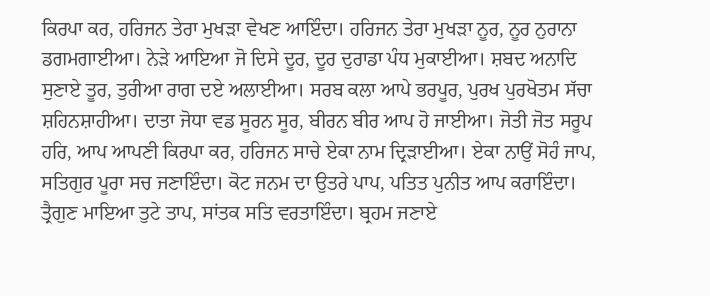ਕਿਰਪਾ ਕਰ, ਹਰਿਜਨ ਤੇਰਾ ਮੁਖੜਾ ਵੇਖਣ ਆਇੰਦਾ। ਹਰਿਜਨ ਤੇਰਾ ਮੁਖੜਾ ਨੂਰ, ਨੂਰ ਨੁਰਾਨਾ ਡਗਮਗਾਈਆ। ਨੇੜੇ ਆਇਆ ਜੋ ਦਿਸੇ ਦੂਰ, ਦੂਰ ਦੁਰਾਡਾ ਪੰਧ ਮੁਕਾਈਆ। ਸ਼ਬਦ ਅਨਾਦਿ ਸੁਣਾਏ ਤੂਰ, ਤੁਰੀਆ ਰਾਗ ਦਏ ਅਲਾਈਆ। ਸਰਬ ਕਲਾ ਆਪੇ ਭਰਪੂਰ, ਪੁਰਖ ਪੁਰਖੋਤਮ ਸੱਚਾ ਸ਼ਹਿਨਸ਼ਾਹੀਆ। ਦਾਤਾ ਜੋਧਾ ਵਡ ਸੂਰਨ ਸੂਰ, ਬੀਰਨ ਬੀਰ ਆਪ ਹੋ ਜਾਈਆ। ਜੋਤੀ ਜੋਤ ਸਰੂਪ ਹਰਿ, ਆਪ ਆਪਣੀ ਕਿਰਪਾ ਕਰ, ਹਰਿਜਨ ਸਾਚੇ ਏਕਾ ਨਾਮ ਦ੍ਰਿੜਾਈਆ। ਏਕਾ ਨਾਉਂ ਸੋਹੰ ਜਾਪ, ਸਤਿਗੁਰ ਪੂਰਾ ਸਚ ਜਣਾਇੰਦਾ। ਕੋਟ ਜਨਮ ਦਾ ਉਤਰੇ ਪਾਪ, ਪਤਿਤ ਪੁਨੀਤ ਆਪ ਕਰਾਇੰਦਾ। ਤ੍ਰੈਗੁਣ ਮਾਇਆ ਤੁਟੇ ਤਾਪ, ਸਾਂਤਕ ਸਤਿ ਵਰਤਾਇੰਦਾ। ਬ੍ਰਹਮ ਜਣਾਏ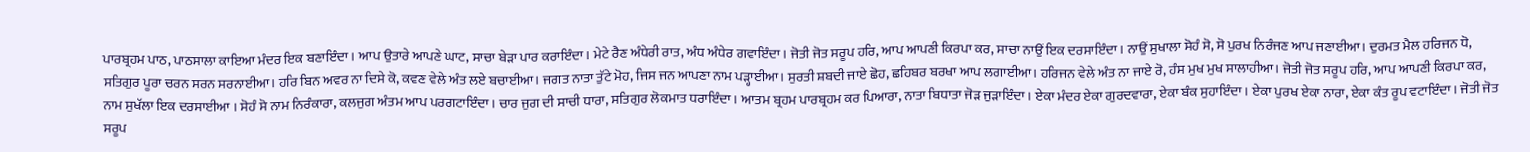ਪਾਰਬ੍ਰਹਮ ਪਾਠ, ਪਾਠਸਾਲਾ ਕਾਇਆ ਮੰਦਰ ਇਕ ਬਣਾਇੰਦਾ। ਆਪ ਉਤਾਰੇ ਆਪਣੇ ਘਾਟ, ਸਾਚਾ ਬੇੜਾ ਪਾਰ ਕਰਾਇੰਦਾ। ਮੇਟੇ ਰੈਣ ਅੰਧੇਰੀ ਰਾਤ, ਅੰਧ ਅੰਧੇਰ ਗਵਾਇੰਦਾ। ਜੋਤੀ ਜੋਤ ਸਰੂਪ ਹਰਿ, ਆਪ ਆਪਣੀ ਕਿਰਪਾ ਕਰ, ਸਾਚਾ ਨਾਉਂ ਇਕ ਦਰਸਾਇੰਦਾ। ਨਾਉਂ ਸੁਖਾਲਾ ਸੋਹੰ ਸੋ, ਸੋ ਪੁਰਖ ਨਿਰੰਜਣ ਆਪ ਜਣਾਈਆ। ਦੁਰਮਤ ਮੈਲ ਹਰਿਜਨ ਧੋ, ਸਤਿਗੁਰ ਪੂਰਾ ਚਰਨ ਸਰਨ ਸਰਨਾਈਆ। ਹਰਿ ਬਿਨ ਅਵਰ ਨਾ ਦਿਸੇ ਕੋ, ਕਵਣ ਵੇਲੇ ਅੰਤ ਲਏ ਬਚਾਈਆ। ਜਗਤ ਨਾਤਾ ਤੁੱਟੇ ਮੋਹ, ਜਿਸ ਜਨ ਆਪਣਾ ਨਾਮ ਪੜ੍ਹਾਈਆ। ਸੁਰਤੀ ਸ਼ਬਦੀ ਜਾਏ ਛੋਹ, ਛਹਿਬਰ ਬਰਖਾ ਆਪ ਲਗਾਈਆ। ਹਰਿਜਨ ਵੇਲੇ ਅੰਤ ਨਾ ਜਾਏ ਰੋ, ਹੰਸ ਮੁਖ ਮੁਖ ਸਾਲਾਹੀਆ। ਜੋਤੀ ਜੋਤ ਸਰੂਪ ਹਰਿ, ਆਪ ਆਪਣੀ ਕਿਰਪਾ ਕਰ, ਨਾਮ ਸੁਖੱਲਾ ਇਕ ਦਰਸਾਈਆ । ਸੋਹੰ ਸੋ ਨਾਮ ਨਿਰੰਕਾਰਾ, ਕਲਜੁਗ ਅੰਤਮ ਆਪ ਪਰਗਟਾਇੰਦਾ। ਚਾਰ ਜੁਗ ਦੀ ਸਾਚੀ ਧਾਰਾ, ਸਤਿਗੁਰ ਲੋਕਮਾਤ ਧਰਾਇੰਦਾ। ਆਤਮ ਬ੍ਰਹਮ ਪਾਰਬ੍ਰਹਮ ਕਰ ਪਿਆਰਾ, ਨਾਤਾ ਬਿਧਾਤਾ ਜੋੜ ਜੁੜਾਇੰਦਾ। ਏਕਾ ਮੰਦਰ ਏਕਾ ਗੁਰਦਵਾਰਾ, ਏਕਾ ਬੰਕ ਸੁਹਾਇੰਦਾ। ਏਕਾ ਪੁਰਖ ਏਕਾ ਨਾਰਾ, ਏਕਾ ਕੰਤ ਰੂਪ ਵਟਾਇੰਦਾ। ਜੋਤੀ ਜੋਤ ਸਰੂਪ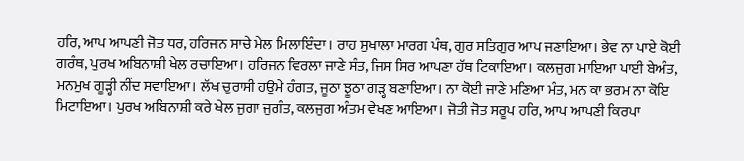ਹਰਿ, ਆਪ ਆਪਣੀ ਜੋਤ ਧਰ, ਹਰਿਜਨ ਸਾਚੇ ਮੇਲ ਮਿਲਾਇੰਦਾ। ਰਾਹ ਸੁਖਾਲਾ ਮਾਰਗ ਪੰਥ, ਗੁਰ ਸਤਿਗੁਰ ਆਪ ਜਣਾਇਆ। ਭੇਵ ਨਾ ਪਾਏ ਕੋਈ ਗਰੰਥ, ਪੁਰਖ ਅਬਿਨਾਸ਼ੀ ਖੇਲ ਰਚਾਇਆ। ਹਰਿਜਨ ਵਿਰਲਾ ਜਾਣੇ ਸੰਤ, ਜਿਸ ਸਿਰ ਆਪਣਾ ਹੱਥ ਟਿਕਾਇਆ। ਕਲਜੁਗ ਮਾਇਆ ਪਾਈ ਬੇਅੰਤ, ਮਨਮੁਖ ਗੂੜ੍ਹੀ ਨੀਂਦ ਸਵਾਇਆ। ਲੱਖ ਚੁਰਾਸੀ ਹਉਮੇ ਹੰਗਤ, ਜੂਠਾ ਝੂਠਾ ਗੜ੍ਹ ਬਣਾਇਆ। ਨਾ ਕੋਈ ਜਾਣੇ ਮਣਿਆ ਮੰਤ, ਮਨ ਕਾ ਭਰਮ ਨਾ ਕੋਇ ਮਿਟਾਇਆ। ਪੁਰਖ ਅਬਿਨਾਸ਼ੀ ਕਰੇ ਖੇਲ ਜੁਗਾ ਜੁਗੰਤ, ਕਲਜੁਗ ਅੰਤਮ ਵੇਖਣ ਆਇਆ। ਜੋਤੀ ਜੋਤ ਸਰੂਪ ਹਰਿ, ਆਪ ਆਪਣੀ ਕਿਰਪਾ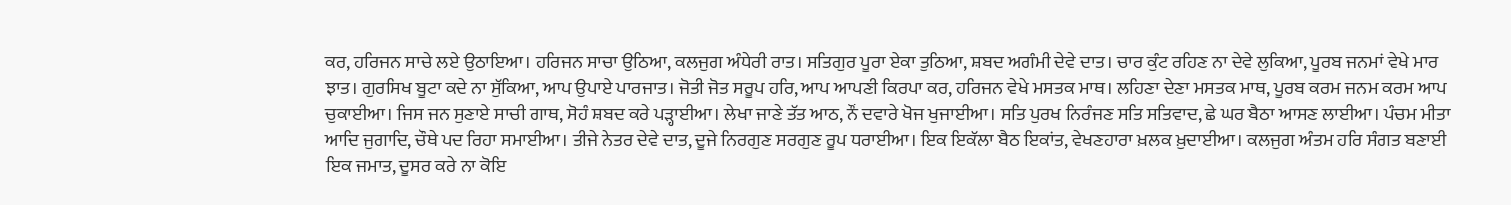ਕਰ, ਹਰਿਜਨ ਸਾਚੇ ਲਏ ਉਠਾਇਆ। ਹਰਿਜਨ ਸਾਚਾ ਉਠਿਆ, ਕਲਜੁਗ ਅੰਧੇਰੀ ਰਾਤ। ਸਤਿਗੁਰ ਪੂਰਾ ਏਕਾ ਤੁਠਿਆ, ਸ਼ਬਦ ਅਗੰਮੀ ਦੇਵੇ ਦਾਤ। ਚਾਰ ਕੁੰਟ ਰਹਿਣ ਨਾ ਦੇਵੇ ਲੁਕਿਆ, ਪੂਰਬ ਜਨਮਾਂ ਵੇਖੇ ਮਾਰ ਝਾਤ। ਗੁਰਸਿਖ ਬੂਟਾ ਕਦੇ ਨਾ ਸੁੱਕਿਆ, ਆਪ ਉਪਾਏ ਪਾਰਜਾਤ। ਜੋਤੀ ਜੋਤ ਸਰੂਪ ਹਰਿ, ਆਪ ਆਪਣੀ ਕਿਰਪਾ ਕਰ, ਹਰਿਜਨ ਵੇਖੇ ਮਸਤਕ ਮਾਥ। ਲਹਿਣਾ ਦੇਣਾ ਮਸਤਕ ਮਾਥ, ਪੂਰਬ ਕਰਮ ਜਨਮ ਕਰਮ ਆਪ ਚੁਕਾਈਆ। ਜਿਸ ਜਨ ਸੁਣਾਏ ਸਾਚੀ ਗਾਥ, ਸੋਹੰ ਸ਼ਬਦ ਕਰੇ ਪੜ੍ਹਾਈਆ। ਲੇਖਾ ਜਾਣੇ ਤੱਤ ਆਠ, ਨੌਂ ਦਵਾਰੇ ਖੋਜ ਖੁਜਾਈਆ। ਸਤਿ ਪੁਰਖ ਨਿਰੰਜਣ ਸਤਿ ਸਤਿਵਾਦ, ਛੇ ਘਰ ਬੈਠਾ ਆਸਣ ਲਾਈਆ। ਪੰਚਮ ਮੀਤਾ ਆਦਿ ਜੁਗਾਦਿ, ਚੌਥੇ ਪਦ ਰਿਹਾ ਸਮਾਈਆ। ਤੀਜੇ ਨੇਤਰ ਦੇਵੇ ਦਾਤ, ਦੂਜੇ ਨਿਰਗੁਣ ਸਰਗੁਣ ਰੂਪ ਧਰਾਈਆ। ਇਕ ਇਕੱਲਾ ਬੈਠ ਇਕਾਂਤ, ਵੇਖਣਹਾਰਾ ਖ਼ਲਕ ਖ਼ੁਦਾਈਆ। ਕਲਜੁਗ ਅੰਤਮ ਹਰਿ ਸੰਗਤ ਬਣਾਈ ਇਕ ਜਮਾਤ, ਦੂਸਰ ਕਰੇ ਨਾ ਕੋਇ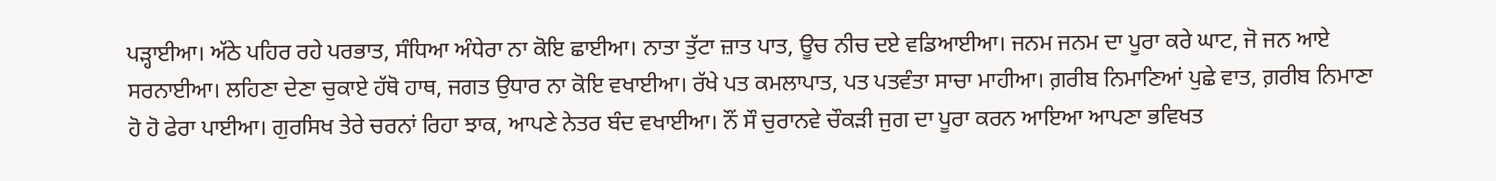ਪੜ੍ਹਾਈਆ। ਅੱਠੇ ਪਹਿਰ ਰਹੇ ਪਰਭਾਤ, ਸੰਧਿਆ ਅੰਧੇਰਾ ਨਾ ਕੋਇ ਛਾਈਆ। ਨਾਤਾ ਤੁੱਟਾ ਜ਼ਾਤ ਪਾਤ, ਊਚ ਨੀਚ ਦਏ ਵਡਿਆਈਆ। ਜਨਮ ਜਨਮ ਦਾ ਪੂਰਾ ਕਰੇ ਘਾਟ, ਜੋ ਜਨ ਆਏ ਸਰਨਾਈਆ। ਲਹਿਣਾ ਦੇਣਾ ਚੁਕਾਏ ਹੱਥੋ ਹਾਥ, ਜਗਤ ਉਧਾਰ ਨਾ ਕੋਇ ਵਖਾਈਆ। ਰੱਖੇ ਪਤ ਕਮਲਾਪਾਤ, ਪਤ ਪਤਵੰਤਾ ਸਾਚਾ ਮਾਹੀਆ। ਗ਼ਰੀਬ ਨਿਮਾਣਿਆਂ ਪੁਛੇ ਵਾਤ, ਗ਼ਰੀਬ ਨਿਮਾਣਾ ਹੋ ਹੋ ਫੇਰਾ ਪਾਈਆ। ਗੁਰਸਿਖ ਤੇਰੇ ਚਰਨਾਂ ਰਿਹਾ ਝਾਕ, ਆਪਣੇ ਨੇਤਰ ਬੰਦ ਵਖਾਈਆ। ਨੌਂ ਸੌ ਚੁਰਾਨਵੇ ਚੌਕੜੀ ਜੁਗ ਦਾ ਪੂਰਾ ਕਰਨ ਆਇਆ ਆਪਣਾ ਭਵਿਖਤ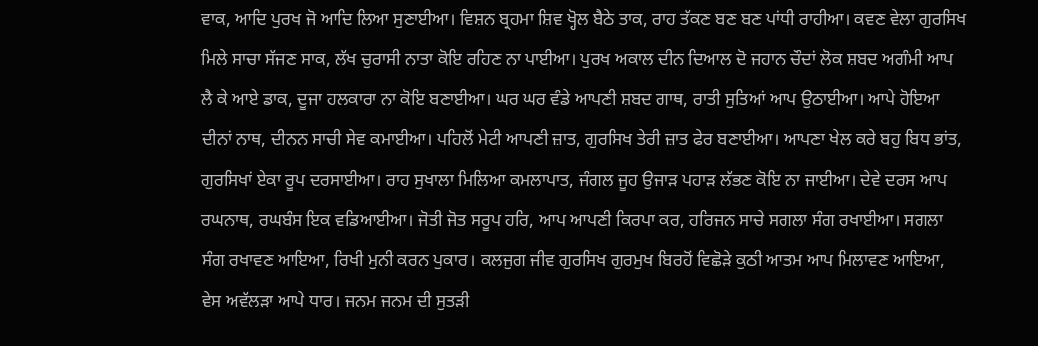ਵਾਕ, ਆਦਿ ਪੁਰਖ ਜੋ ਆਦਿ ਲਿਆ ਸੁਣਾਈਆ। ਵਿਸ਼ਨ ਬ੍ਰਹਮਾ ਸ਼ਿਵ ਖ੍ਹੋਲ ਬੈਠੇ ਤਾਕ, ਰਾਹ ਤੱਕਣ ਬਣ ਬਣ ਪਾਂਧੀ ਰਾਹੀਆ। ਕਵਣ ਵੇਲਾ ਗੁਰਸਿਖ ਮਿਲੇ ਸਾਚਾ ਸੱਜਣ ਸਾਕ, ਲੱਖ ਚੁਰਾਸੀ ਨਾਤਾ ਕੋਇ ਰਹਿਣ ਨਾ ਪਾਈਆ। ਪੁਰਖ ਅਕਾਲ ਦੀਨ ਦਿਆਲ ਦੋ ਜਹਾਨ ਚੌਦਾਂ ਲੋਕ ਸ਼ਬਦ ਅਗੰਮੀ ਆਪ ਲੈ ਕੇ ਆਏ ਡਾਕ, ਦੂਜਾ ਹਲਕਾਰਾ ਨਾ ਕੋਇ ਬਣਾਈਆ। ਘਰ ਘਰ ਵੰਡੇ ਆਪਣੀ ਸ਼ਬਦ ਗਾਥ, ਰਾਤੀ ਸੁਤਿਆਂ ਆਪ ਉਠਾਈਆ। ਆਪੇ ਹੋਇਆ ਦੀਨਾਂ ਨਾਥ, ਦੀਨਨ ਸਾਚੀ ਸੇਵ ਕਮਾਈਆ। ਪਹਿਲੋਂ ਮੇਟੀ ਆਪਣੀ ਜ਼ਾਤ, ਗੁਰਸਿਖ ਤੇਰੀ ਜ਼ਾਤ ਫੇਰ ਬਣਾਈਆ। ਆਪਣਾ ਖੇਲ ਕਰੇ ਬਹੁ ਬਿਧ ਭਾਂਤ, ਗੁਰਸਿਖਾਂ ਏਕਾ ਰੂਪ ਦਰਸਾਈਆ। ਰਾਹ ਸੁਖਾਲਾ ਮਿਲਿਆ ਕਮਲਾਪਾਤ, ਜੰਗਲ ਜੂਹ ਉਜਾੜ ਪਹਾੜ ਲੱਭਣ ਕੋਇ ਨਾ ਜਾਈਆ। ਦੇਵੇ ਦਰਸ ਆਪ ਰਘਨਾਥ, ਰਘਬੰਸ ਇਕ ਵਡਿਆਈਆ। ਜੋਤੀ ਜੋਤ ਸਰੂਪ ਹਰਿ, ਆਪ ਆਪਣੀ ਕਿਰਪਾ ਕਰ, ਹਰਿਜਨ ਸਾਚੇ ਸਗਲਾ ਸੰਗ ਰਖਾਈਆ। ਸਗਲਾ ਸੰਗ ਰਖਾਵਣ ਆਇਆ, ਰਿਖੀ ਮੁਨੀ ਕਰਨ ਪੁਕਾਰ। ਕਲਜੁਗ ਜੀਵ ਗੁਰਸਿਖ ਗੁਰਮੁਖ ਬਿਰਹੋਂ ਵਿਛੋੜੇ ਕੁਠੀ ਆਤਮ ਆਪ ਮਿਲਾਵਣ ਆਇਆ, ਵੇਸ ਅਵੱਲੜਾ ਆਪੇ ਧਾਰ। ਜਨਮ ਜਨਮ ਦੀ ਸੁਤੜੀ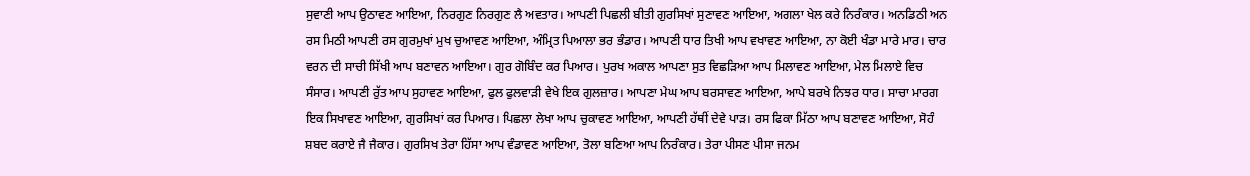ਸੁਵਾਣੀ ਆਪ ਉਠਾਵਣ ਆਇਆ, ਨਿਰਗੁਣ ਨਿਰਗੁਣ ਲੈ ਅਵਤਾਰ। ਆਪਣੀ ਪਿਛਲੀ ਬੀਤੀ ਗੁਰਸਿਖਾਂ ਸੁਣਾਵਣ ਆਇਆ, ਅਗਲਾ ਖੇਲ ਕਰੇ ਨਿਰੰਕਾਰ। ਅਨਡਿਠੀ ਅਨ ਰਸ ਮਿਠੀ ਆਪਣੀ ਰਸ ਗੁਰਮੁਖਾਂ ਮੁਖ ਚੁਆਵਣ ਆਇਆ, ਅੰਮ੍ਰਿਤ ਪਿਆਲਾ ਭਰ ਭੰਡਾਰ। ਆਪਣੀ ਧਾਰ ਤਿਖੀ ਆਪ ਵਖਾਵਣ ਆਇਆ, ਨਾ ਕੋਈ ਖੰਡਾ ਮਾਰੇ ਮਾਰ। ਚਾਰ ਵਰਨ ਦੀ ਸਾਚੀ ਸਿੱਖੀ ਆਪ ਬਣਾਵਨ ਆਇਆ। ਗੁਰ ਗੋਬਿੰਦ ਕਰ ਪਿਆਰ। ਪੁਰਖ ਅਕਾਲ ਆਪਣਾ ਸੁਤ ਵਿਛੜਿਆ ਆਪ ਮਿਲਾਵਣ ਆਇਆ, ਮੇਲ ਮਿਲਾਏ ਵਿਚ ਸੰਸਾਰ। ਆਪਣੀ ਰੁੱਤ ਆਪ ਸੁਹਾਵਣ ਆਇਆ, ਫੁਲ ਫੁਲਵਾੜੀ ਵੇਖੇ ਇਕ ਗੁਲਜ਼ਾਰ। ਆਪਣਾ ਮੇਘ ਆਪ ਬਰਸਾਵਣ ਆਇਆ, ਆਪੇ ਬਰਖੇ ਨਿਝਰ ਧਾਰ। ਸਾਚਾ ਮਾਰਗ ਇਕ ਸਿਖਾਵਣ ਆਇਆ, ਗੁਰਸਿਖਾਂ ਕਰ ਪਿਆਰ। ਪਿਛਲਾ ਲੇਖਾ ਆਪ ਚੁਕਾਵਣ ਆਇਆ, ਆਪਣੀ ਹੱਥੀਂ ਦੇਵੇ ਪਾੜ। ਰਸ ਫਿਕਾ ਮਿੱਠਾ ਆਪ ਬਣਾਵਣ ਆਇਆ, ਸੋਹੰ ਸ਼ਬਦ ਕਰਾਏ ਜੈ ਜੈਕਾਰ। ਗੁਰਸਿਖ ਤੇਰਾ ਹਿੱਸਾ ਆਪ ਵੰਡਾਵਣ ਆਇਆ, ਤੋਲਾ ਬਣਿਆ ਆਪ ਨਿਰੰਕਾਰ। ਤੇਰਾ ਪੀਸਣ ਪੀਸਾ ਜਨਮ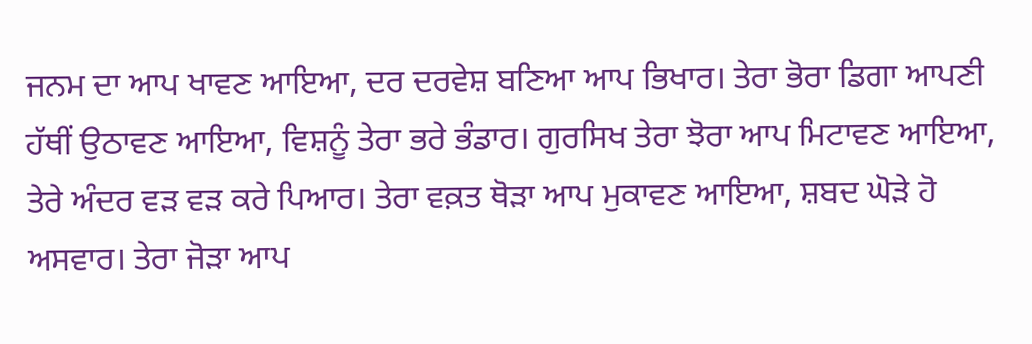ਜਨਮ ਦਾ ਆਪ ਖਾਵਣ ਆਇਆ, ਦਰ ਦਰਵੇਸ਼ ਬਣਿਆ ਆਪ ਭਿਖਾਰ। ਤੇਰਾ ਭੋਰਾ ਡਿਗਾ ਆਪਣੀ ਹੱਥੀਂ ਉਠਾਵਣ ਆਇਆ, ਵਿਸ਼ਨੂੰ ਤੇਰਾ ਭਰੇ ਭੰਡਾਰ। ਗੁਰਸਿਖ ਤੇਰਾ ਝੋਰਾ ਆਪ ਮਿਟਾਵਣ ਆਇਆ, ਤੇਰੇ ਅੰਦਰ ਵੜ ਵੜ ਕਰੇ ਪਿਆਰ। ਤੇਰਾ ਵਕ਼ਤ ਥੋੜਾ ਆਪ ਮੁਕਾਵਣ ਆਇਆ, ਸ਼ਬਦ ਘੋੜੇ ਹੋ ਅਸਵਾਰ। ਤੇਰਾ ਜੋੜਾ ਆਪ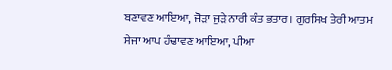ਬਣਾਵਣ ਆਇਆ, ਜੋੜਾ ਜੁੜੇ ਨਾਰੀ ਕੰਤ ਭਤਾਰ। ਗੁਰਸਿਖ ਤੇਰੀ ਆਤਮ ਸੇਜਾ ਆਪ ਹੰਢਾਵਣ ਆਇਆ, ਪੀਆ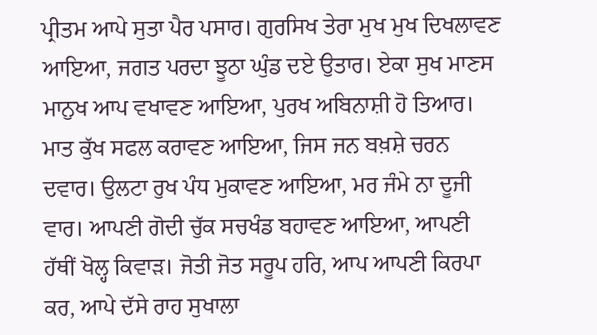ਪ੍ਰੀਤਮ ਆਪੇ ਸੁਤਾ ਪੈਰ ਪਸਾਰ। ਗੁਰਸਿਖ ਤੇਰਾ ਮੁਖ ਮੁਖ ਦਿਖਲਾਵਣ ਆਇਆ, ਜਗਤ ਪਰਦਾ ਝੂਠਾ ਘੁੰਡ ਦਏ ਉਤਾਰ। ਏਕਾ ਸੁਖ ਮਾਣਸ ਮਾਨੁਖ ਆਪ ਵਖਾਵਣ ਆਇਆ, ਪੁਰਖ ਅਬਿਨਾਸ਼ੀ ਹੋ ਤਿਆਰ। ਮਾਤ ਕੁੱਖ ਸਫਲ ਕਰਾਵਣ ਆਇਆ, ਜਿਸ ਜਨ ਬਖ਼ਸ਼ੇ ਚਰਨ ਦਵਾਰ। ਉਲਟਾ ਰੁਖ ਪੰਧ ਮੁਕਾਵਣ ਆਇਆ, ਮਰ ਜੰਮੇ ਨਾ ਦੂਜੀ ਵਾਰ। ਆਪਣੀ ਗੋਦੀ ਚੁੱਕ ਸਚਖੰਡ ਬਹਾਵਣ ਆਇਆ, ਆਪਣੀ ਹੱਥੀਂ ਖੋਲ੍ਹ ਕਿਵਾੜ। ਜੋਤੀ ਜੋਤ ਸਰੂਪ ਹਰਿ, ਆਪ ਆਪਣੀ ਕਿਰਪਾ ਕਰ, ਆਪੇ ਦੱਸੇ ਰਾਹ ਸੁਖਾਲਾ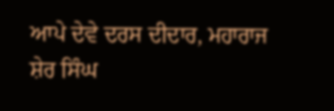ਆਪੇ ਦੇਵੇ ਦਰਸ ਦੀਦਾਰ, ਮਹਾਰਾਜ ਸ਼ੇਰ ਸਿੰਘ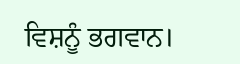ਵਿਸ਼ਨੂੰ ਭਗਵਾਨ।